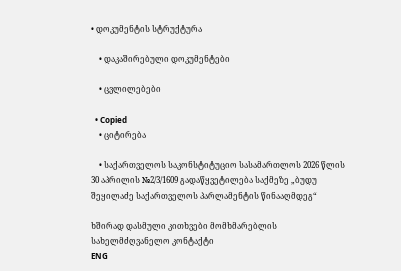• დოკუმენტის სტრუქტურა

    • დაკაშირებული დოკუმენტები

    • ცვლილებები

  • Copied
    • ციტირება

    • საქართველოს საკონსტიტუციო სასამართლოს 2026 წლის 30 აპრილის №2/3/1609 გადაწყვეტილება საქმეზე „ბუდუ შეყილაძე საქართველოს პარლამენტის წინააღმდეგ“

ხშირად დასმული კითხვები მომხმარებლის სახელმძღვანელო კონტაქტი
ENG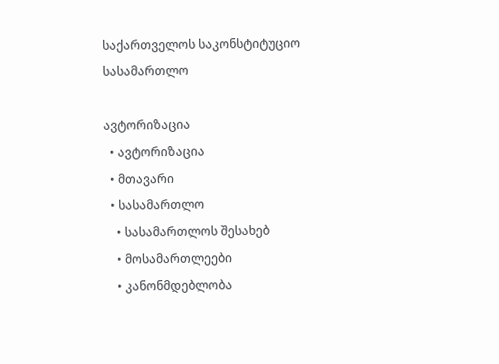საქართველოს საკონსტიტუციო სასამართლო

ავტორიზაცია
  • ავტორიზაცია
  • მთავარი
  • სასამართლო
    • სასამართლოს შესახებ
    • მოსამართლეები
    • კანონმდებლობა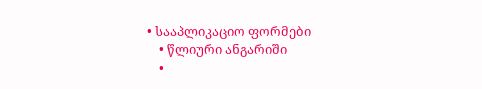• სააპლიკაციო ფორმები
    • წლიური ანგარიში
    •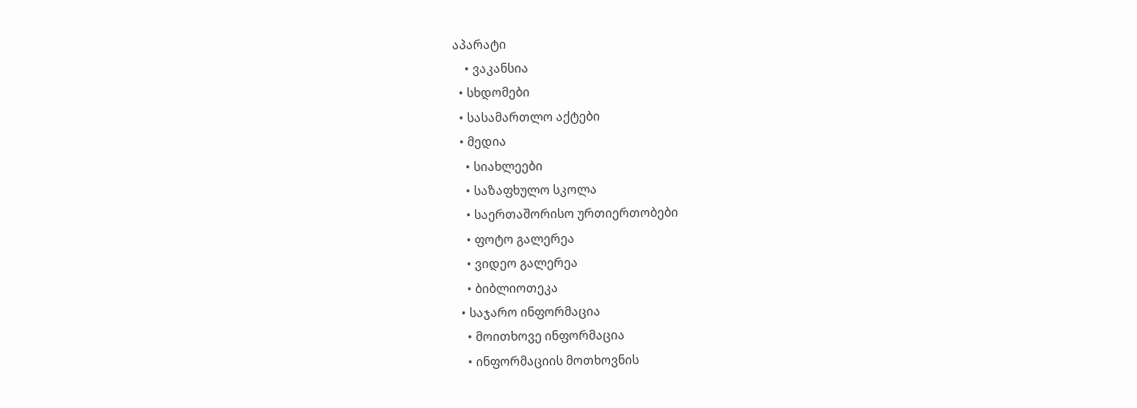აპარატი
    • ვაკანსია
  • სხდომები
  • სასამართლო აქტები
  • მედია
    • სიახლეები
    • საზაფხულო სკოლა
    • საერთაშორისო ურთიერთობები
    • ფოტო გალერეა
    • ვიდეო გალერეა
    • ბიბლიოთეკა
  • საჯარო ინფორმაცია
    • მოითხოვე ინფორმაცია
    • ინფორმაციის მოთხოვნის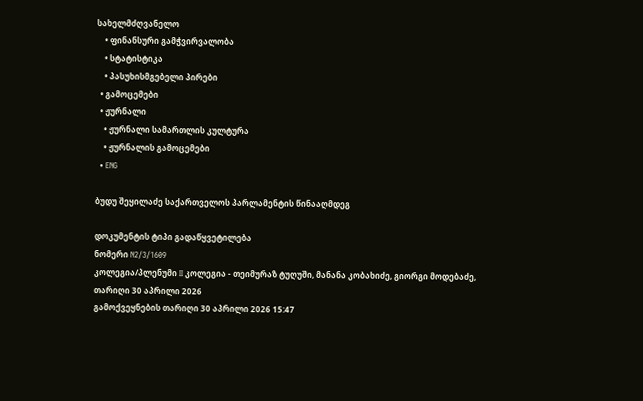სახელმძღვანელო
    • ფინანსური გამჭვირვალობა
    • სტატისტიკა
    • პასუხისმგებელი პირები
  • გამოცემები
  • ჟურნალი
    • ჟურნალი სამართლის კულტურა
    • ჟურნალის გამოცემები
  • ENG

ბუდუ შეყილაძე საქართველოს პარლამენტის წინააღმდეგ

დოკუმენტის ტიპი გადაწყვეტილება
ნომერი N2/3/1609
კოლეგია/პლენუმი II კოლეგია - თეიმურაზ ტუღუში, მანანა კობახიძე, გიორგი მოდებაძე,
თარიღი 30 აპრილი 2026
გამოქვეყნების თარიღი 30 აპრილი 2026 15:47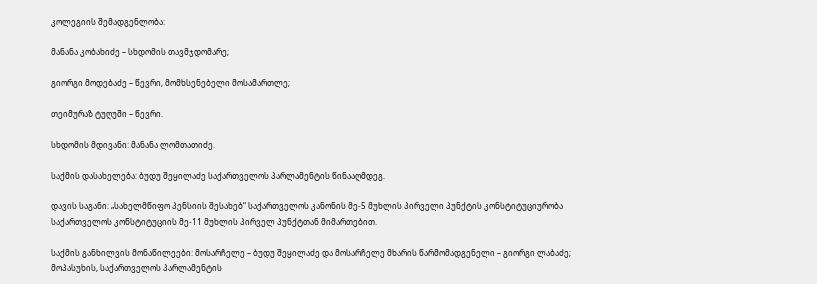კოლეგიის შემადგენლობა:

მანანა კობახიძე – სხდომის თავმჯდომარე;

გიორგი მოდებაძე – წევრი, მომხსენებელი მოსამართლე;

თეიმურაზ ტუღუში – წევრი.

სხდომის მდივანი: მანანა ლომთათიძე.

საქმის დასახელება: ბუდუ შეყილაძე საქართველოს პარლამენტის წინააღმდეგ.

დავის საგანი: „სახელმწიფო პენსიის შესახებ“ საქართველოს კანონის მე-5 მუხლის პირველი პუნქტის კონსტიტუციურობა საქართველოს კონსტიტუციის მე-11 მუხლის პირველ პუნქტთან მიმართებით.

საქმის განხილვის მონაწილეები: მოსარჩელე – ბუდუ შეყილაძე და მოსარჩელე მხარის წარმომადგენელი – გიორგი ლაბაძე; მოპასუხის, საქართველოს პარლამენტის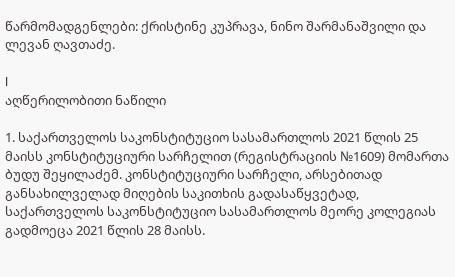წარმომადგენლები: ქრისტინე კუპრავა, ნინო შარმანაშვილი და ლევან ღავთაძე.

I
აღწერილობითი ნაწილი

1. საქართველოს საკონსტიტუციო სასამართლოს 2021 წლის 25 მაისს კონსტიტუციური სარჩელით (რეგისტრაციის №1609) მომართა ბუდუ შეყილაძემ. კონსტიტუციური სარჩელი, არსებითად განსახილველად მიღების საკითხის გადასაწყვეტად, საქართველოს საკონსტიტუციო სასამართლოს მეორე კოლეგიას გადმოეცა 2021 წლის 28 მაისს.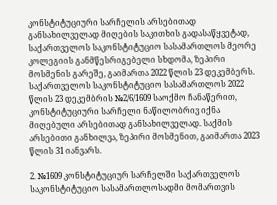კონსტიტუციური სარჩელის არსებითად განსახილველად მიღების საკითხის გადასაწყვეტად, საქართველოს საკონსტიტუციო სასამართლოს მეორე კოლეგიის განმწესრიგებელი სხდომა, ზეპირი მოსმენის გარეშე, გაიმართა 2022 წლის 23 დეკემბერს. საქართველოს საკონსტიტუციო სასამართლოს 2022 წლის 23 დეკემბრის №2/6/1609 საოქმო ჩანაწერით, კონსტიტუციური სარჩელი ნაწილობრივ იქნა მიღებული არსებითად განსახილველად. საქმის არსებითი განხილვა, ზეპირი მოსმენით, გაიმართა 2023 წლის 31 იანვარს.

2. №1609 კონსტიტუციურ სარჩელში საქართველოს საკონსტიტუციო სასამართლოსადმი მომართვის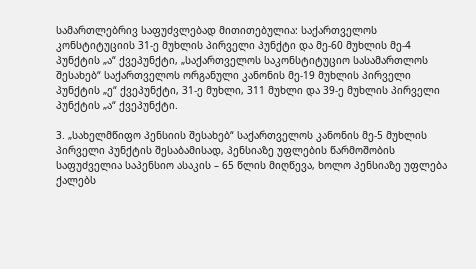სამართლებრივ საფუძვლებად მითითებულია: საქართველოს კონსტიტუციის 31-ე მუხლის პირველი პუნქტი და მე-60 მუხლის მე-4 პუნქტის „ა“ ქვეპუნქტი, „საქართველოს საკონსტიტუციო სასამართლოს შესახებ“ საქართველოს ორგანული კანონის მე-19 მუხლის პირველი პუნქტის „ე“ ქვეპუნქტი, 31-ე მუხლი, 311 მუხლი და 39-ე მუხლის პირველი პუნქტის „ა“ ქვეპუნქტი.

3. „სახელმწიფო პენსიის შესახებ“ საქართველოს კანონის მე-5 მუხლის პირველი პუნქტის შესაბამისად, პენსიაზე უფლების წარმოშობის საფუძველია საპენსიო ასაკის – 65 წლის მიღწევა, ხოლო პენსიაზე უფლება ქალებს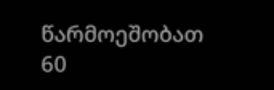წარმოეშობათ 60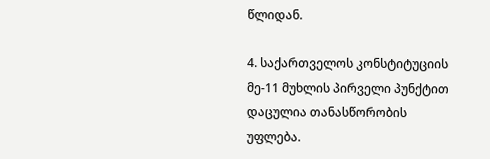წლიდან.

4. საქართველოს კონსტიტუციის მე-11 მუხლის პირველი პუნქტით დაცულია თანასწორობის უფლება.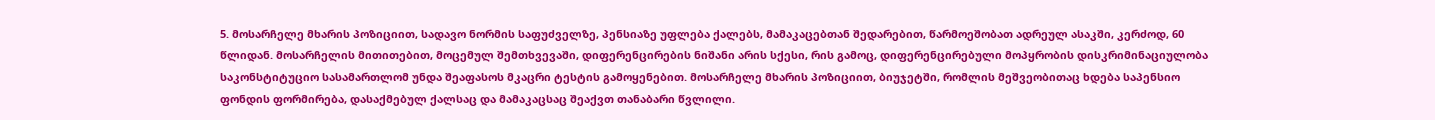5. მოსარჩელე მხარის პოზიციით, სადავო ნორმის საფუძველზე, პენსიაზე უფლება ქალებს, მამაკაცებთან შედარებით, წარმოეშობათ ადრეულ ასაკში, კერძოდ, 60 წლიდან. მოსარჩელის მითითებით, მოცემულ შემთხვევაში, დიფერენცირების ნიშანი არის სქესი, რის გამოც, დიფერენცირებული მოპყრობის დისკრიმინაციულობა საკონსტიტუციო სასამართლომ უნდა შეაფასოს მკაცრი ტესტის გამოყენებით. მოსარჩელე მხარის პოზიციით, ბიუჯეტში, რომლის მეშვეობითაც ხდება საპენსიო ფონდის ფორმირება, დასაქმებულ ქალსაც და მამაკაცსაც შეაქვთ თანაბარი წვლილი.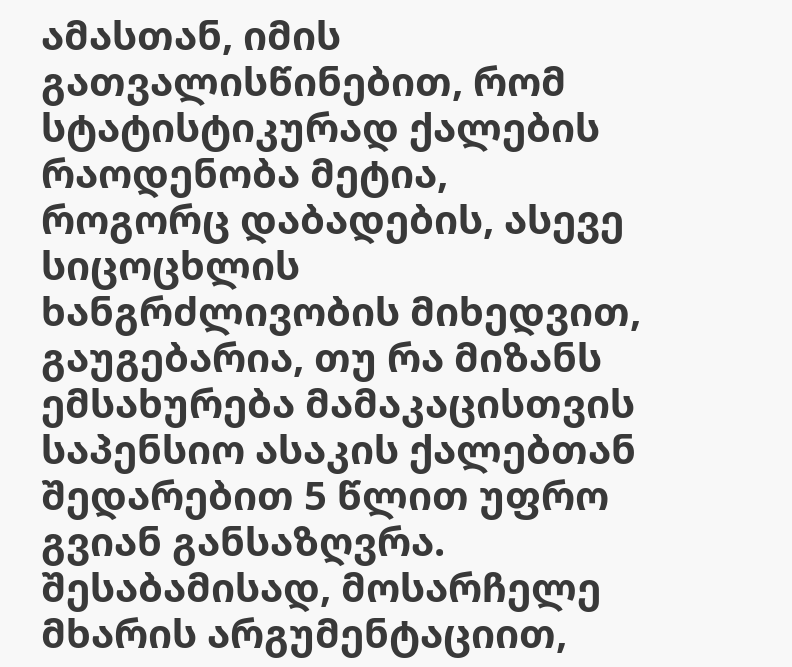ამასთან, იმის გათვალისწინებით, რომ სტატისტიკურად ქალების რაოდენობა მეტია, როგორც დაბადების, ასევე სიცოცხლის ხანგრძლივობის მიხედვით, გაუგებარია, თუ რა მიზანს ემსახურება მამაკაცისთვის საპენსიო ასაკის ქალებთან შედარებით 5 წლით უფრო გვიან განსაზღვრა. შესაბამისად, მოსარჩელე მხარის არგუმენტაციით,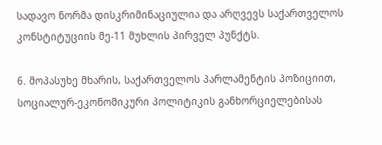სადავო ნორმა დისკრიმინაციულია და არღვევს საქართველოს კონსტიტუციის მე-11 მუხლის პირველ პუნქტს.

6. მოპასუხე მხარის, საქართველოს პარლამენტის პოზიციით, სოციალურ-ეკონომიკური პოლიტიკის განხორციელებისას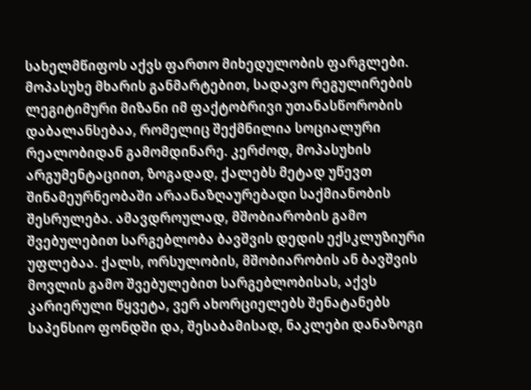სახელმწიფოს აქვს ფართო მიხედულობის ფარგლები. მოპასუხე მხარის განმარტებით, სადავო რეგულირების ლეგიტიმური მიზანი იმ ფაქტობრივი უთანასწორობის დაბალანსებაა, რომელიც შექმნილია სოციალური რეალობიდან გამომდინარე. კერძოდ, მოპასუხის არგუმენტაციით, ზოგადად, ქალებს მეტად უწევთ შინამეურნეობაში არაანაზღაურებადი საქმიანობის შესრულება. ამავდროულად, მშობიარობის გამო შვებულებით სარგებლობა ბავშვის დედის ექსკლუზიური უფლებაა. ქალს, ორსულობის, მშობიარობის ან ბავშვის მოვლის გამო შვებულებით სარგებლობისას, აქვს კარიერული წყვეტა, ვერ ახორციელებს შენატანებს საპენსიო ფონდში და, შესაბამისად, ნაკლები დანაზოგი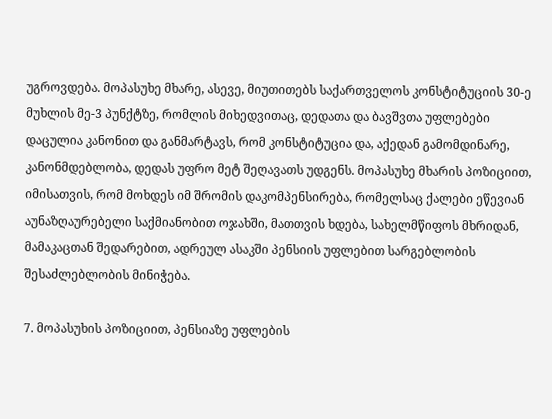უგროვდება. მოპასუხე მხარე, ასევე, მიუთითებს საქართველოს კონსტიტუციის 30-ე მუხლის მე-3 პუნქტზე, რომლის მიხედვითაც, დედათა და ბავშვთა უფლებები დაცულია კანონით და განმარტავს, რომ კონსტიტუცია და, აქედან გამომდინარე, კანონმდებლობა, დედას უფრო მეტ შეღავათს უდგენს. მოპასუხე მხარის პოზიციით, იმისათვის, რომ მოხდეს იმ შრომის დაკომპენსირება, რომელსაც ქალები ეწევიან აუნაზღაურებელი საქმიანობით ოჯახში, მათთვის ხდება, სახელმწიფოს მხრიდან, მამაკაცთან შედარებით, ადრეულ ასაკში პენსიის უფლებით სარგებლობის შესაძლებლობის მინიჭება.

7. მოპასუხის პოზიციით, პენსიაზე უფლების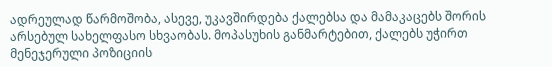ადრეულად წარმოშობა, ასევე, უკავშირდება ქალებსა და მამაკაცებს შორის არსებულ სახელფასო სხვაობას. მოპასუხის განმარტებით, ქალებს უჭირთ მენეჯერული პოზიციის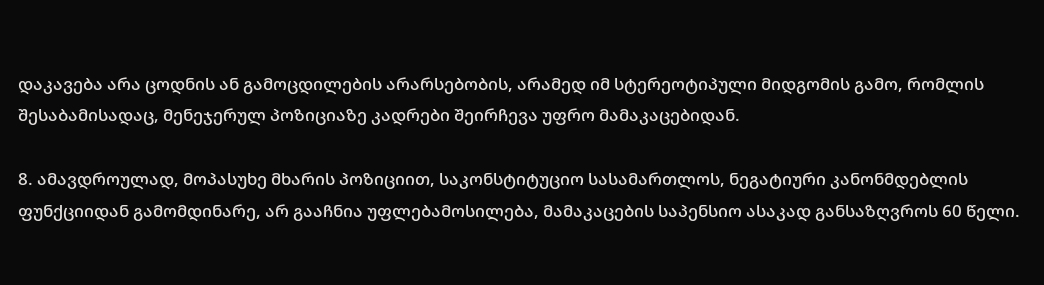დაკავება არა ცოდნის ან გამოცდილების არარსებობის, არამედ იმ სტერეოტიპული მიდგომის გამო, რომლის შესაბამისადაც, მენეჯერულ პოზიციაზე კადრები შეირჩევა უფრო მამაკაცებიდან.

8. ამავდროულად, მოპასუხე მხარის პოზიციით, საკონსტიტუციო სასამართლოს, ნეგატიური კანონმდებლის ფუნქციიდან გამომდინარე, არ გააჩნია უფლებამოსილება, მამაკაცების საპენსიო ასაკად განსაზღვროს 60 წელი.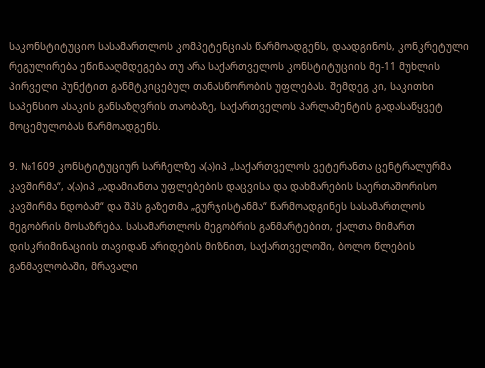საკონსტიტუციო სასამართლოს კომპეტენციას წარმოადგენს, დაადგინოს, კონკრეტული რეგულირება ეწინააღმდეგება თუ არა საქართველოს კონსტიტუციის მე-11 მუხლის პირველი პუნქტით განმტკიცებულ თანასწორობის უფლებას. შემდეგ კი, საკითხი საპენსიო ასაკის განსაზღვრის თაობაზე, საქართველოს პარლამენტის გადასაწყვეტ მოცემულობას წარმოადგენს.

9. №1609 კონსტიტუციურ სარჩელზე ა(ა)იპ „საქართველოს ვეტერანთა ცენტრალურმა კავშირმა“, ა(ა)იპ „ადამიანთა უფლებების დაცვისა და დახმარების საერთაშორისო კავშირმა ნდობამ“ და შპს გაზეთმა „გურჯისტანმა“ წარმოადგინეს სასამართლოს მეგობრის მოსაზრება. სასამართლოს მეგობრის განმარტებით, ქალთა მიმართ დისკრიმინაციის თავიდან არიდების მიზნით, საქართველოში, ბოლო წლების განმავლობაში, მრავალი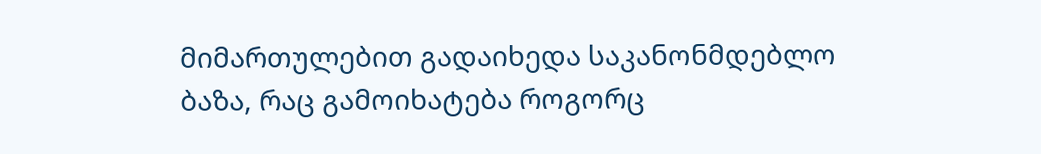მიმართულებით გადაიხედა საკანონმდებლო ბაზა, რაც გამოიხატება როგორც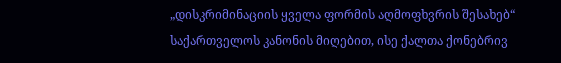„დისკრიმინაციის ყველა ფორმის აღმოფხვრის შესახებ“ საქართველოს კანონის მიღებით, ისე ქალთა ქონებრივ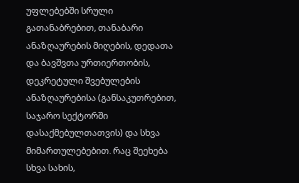უფლებებში სრული გათანაბრებით, თანაბარი ანაზღაურების მიღების, დედათა და ბავშვთა ურთიერთობის, დეკრეტული შვებულების ანაზღაურებისა (განსაკუთრებით, საჯარო სექტორში დასაქმებულთათვის) და სხვა მიმართულებებით. რაც შეეხება სხვა სახის,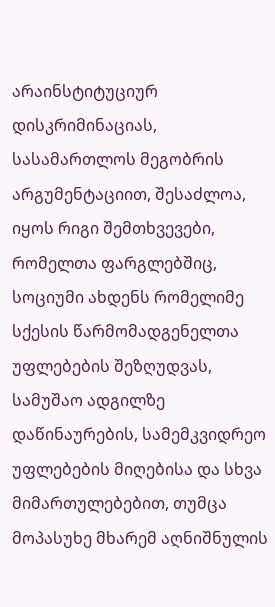არაინსტიტუციურ დისკრიმინაციას, სასამართლოს მეგობრის არგუმენტაციით, შესაძლოა, იყოს რიგი შემთხვევები, რომელთა ფარგლებშიც, სოციუმი ახდენს რომელიმე სქესის წარმომადგენელთა უფლებების შეზღუდვას, სამუშაო ადგილზე დაწინაურების, სამემკვიდრეო უფლებების მიღებისა და სხვა მიმართულებებით, თუმცა მოპასუხე მხარემ აღნიშნულის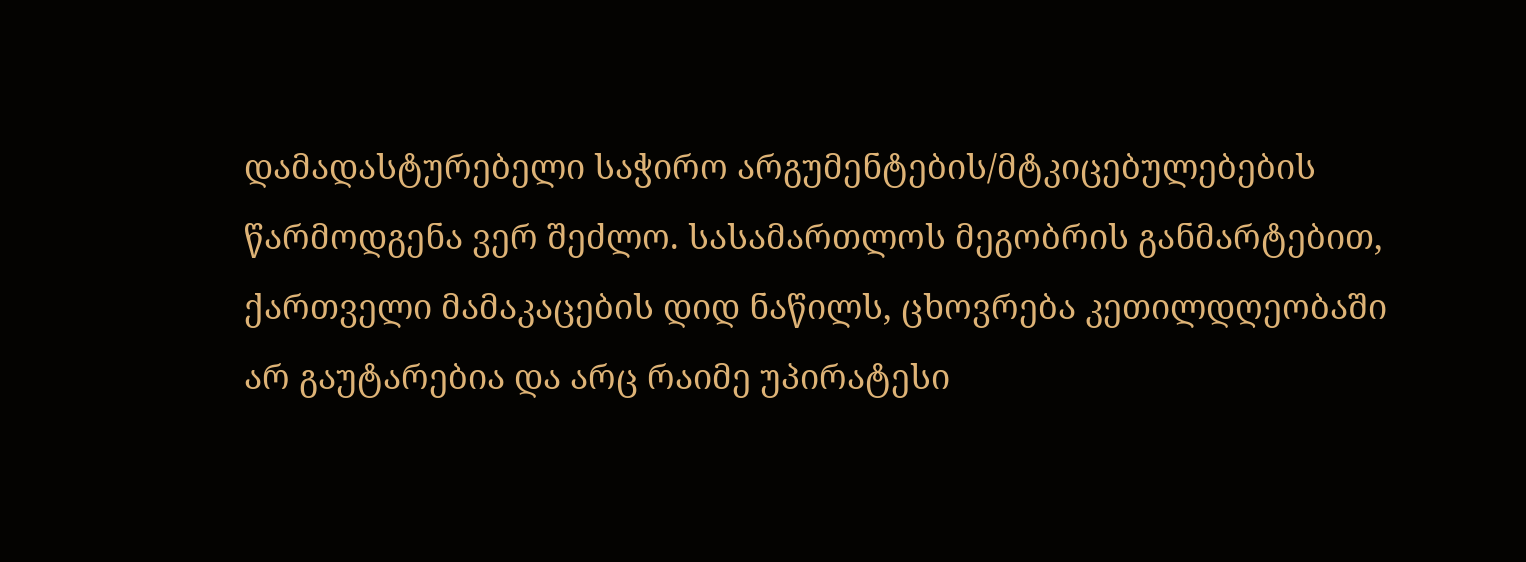დამადასტურებელი საჭირო არგუმენტების/მტკიცებულებების წარმოდგენა ვერ შეძლო. სასამართლოს მეგობრის განმარტებით, ქართველი მამაკაცების დიდ ნაწილს, ცხოვრება კეთილდღეობაში არ გაუტარებია და არც რაიმე უპირატესი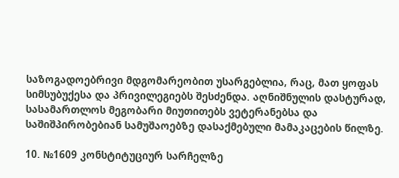საზოგადოებრივი მდგომარეობით უსარგებლია, რაც, მათ ყოფას სიმსუბუქესა და პრივილეგიებს შესძენდა. აღნიშნულის დასტურად, სასამართლოს მეგობარი მიუთითებს ვეტერანებსა და საშიშპირობებიან სამუშაოებზე დასაქმებული მამაკაცების წილზე.

10. №1609 კონსტიტუციურ სარჩელზე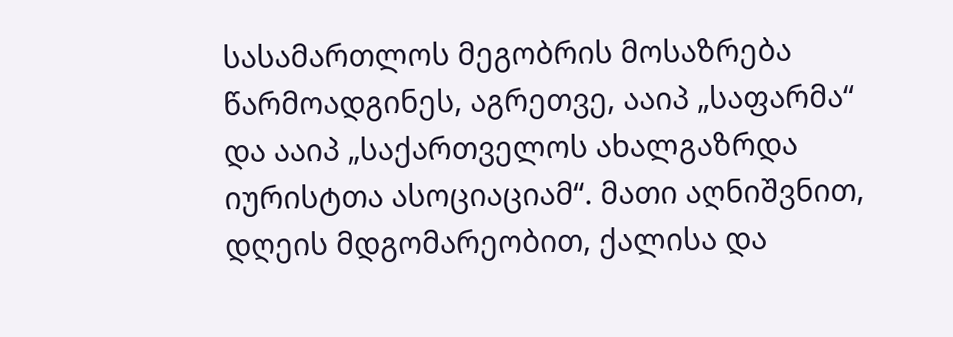სასამართლოს მეგობრის მოსაზრება წარმოადგინეს, აგრეთვე, ააიპ „საფარმა“ და ააიპ „საქართველოს ახალგაზრდა იურისტთა ასოციაციამ“. მათი აღნიშვნით, დღეის მდგომარეობით, ქალისა და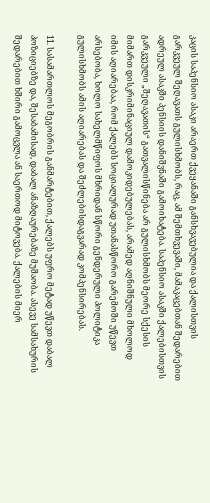კაცის საპენსიო ასაკი არაერთ ქვეყანაში განსხვავებულია და ქალისთვის გარკვეულ შეღავათს გულისხმობს, რაც, ამ შემთხვევაში, მამაკაცებთან შედარებით ადრეულ ასაკში პენსიის დანიშვნაში გამოიხატება. საპენსიო ასაკში ქალებისთვის გარკვეული „შეღავათის“ გათვალისწინება არ გულისხმობს მეორე სქესის მიმართ დისკრიმინაციულ დამოკიდებულებას, არამედ აღნიშნული მხოლოდ იმის აღიარებაა, რომ ქალებს სოციალურად უთანასწორო გარემოში უწევთ არსებობა, ხოლო სახელმწიფოს მხრიდან სწორი გენდერული პოლიტიკა გულისხმობს ამის აღიარებას და შეძლებისდაგვარად კომპენსირებას.

11. სასამართლოს მეგობრის განმარტებით, ქალებს უფრო მეტად უწევთ დაბალ პოზიციებზე და, შესაბამისად, დაბალ ანაზღაურებაზე მუშაობა. ასევე სამსახურის შედარებით ხშირი გამოცვლა ან საერთოდ მიტოვება. ქალების მიერ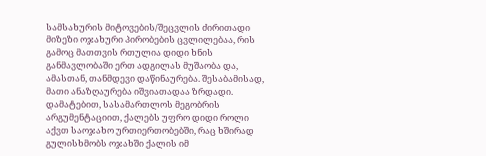სამსახურის მიტოვების/შეცვლის ძირითადი მიზეზი ოჯახური პირობების ცვლილებაა, რის გამოც მათთვის რთულია დიდი ხნის განმავლობაში ერთ ადგილას მუშაობა და, ამასთან, თანმდევი დაწინაურება. შესაბამისად, მათი ანაზღაურება იშვიათადაა ზრდადი. დამატებით, სასამართლოს მეგობრის არგუმენტაციით, ქალებს უფრო დიდი როლი აქვთ საოჯახო ურთიერთობებში, რაც ხშირად გულისხმობს ოჯახში ქალის იმ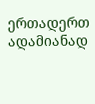ერთადერთ ადამიანად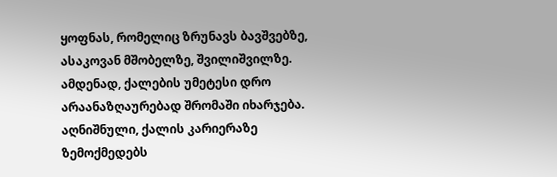ყოფნას, რომელიც ზრუნავს ბავშვებზე, ასაკოვან მშობელზე, შვილიშვილზე. ამდენად, ქალების უმეტესი დრო არაანაზღაურებად შრომაში იხარჯება. აღნიშნული, ქალის კარიერაზე ზემოქმედებს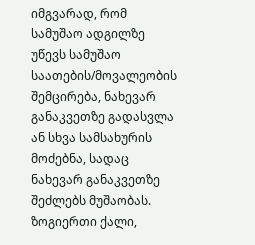იმგვარად, რომ სამუშაო ადგილზე უწევს სამუშაო საათების/მოვალეობის შემცირება, ნახევარ განაკვეთზე გადასვლა ან სხვა სამსახურის მოძებნა, სადაც ნახევარ განაკვეთზე შეძლებს მუშაობას. ზოგიერთი ქალი,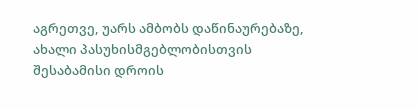აგრეთვე, უარს ამბობს დაწინაურებაზე, ახალი პასუხისმგებლობისთვის შესაბამისი დროის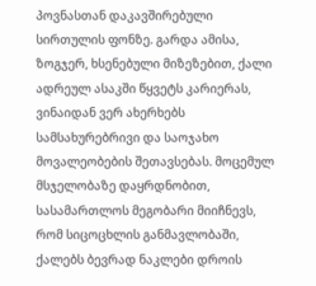პოვნასთან დაკავშირებული სირთულის ფონზე. გარდა ამისა, ზოგჯერ, ხსენებული მიზეზებით, ქალი ადრეულ ასაკში წყვეტს კარიერას, ვინაიდან ვერ ახერხებს სამსახურებრივი და საოჯახო მოვალეობების შეთავსებას. მოცემულ მსჯელობაზე დაყრდნობით, სასამართლოს მეგობარი მიიჩნევს, რომ სიცოცხლის განმავლობაში, ქალებს ბევრად ნაკლები დროის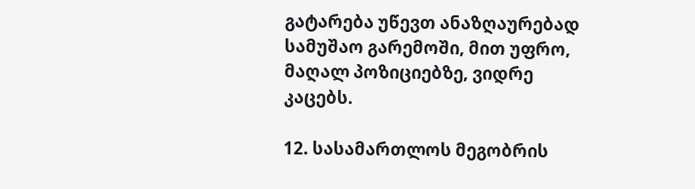გატარება უწევთ ანაზღაურებად სამუშაო გარემოში, მით უფრო, მაღალ პოზიციებზე, ვიდრე კაცებს.

12. სასამართლოს მეგობრის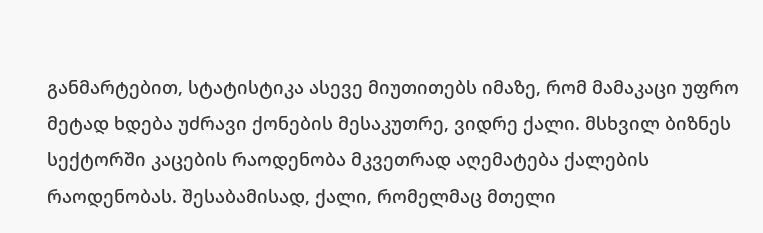განმარტებით, სტატისტიკა ასევე მიუთითებს იმაზე, რომ მამაკაცი უფრო მეტად ხდება უძრავი ქონების მესაკუთრე, ვიდრე ქალი. მსხვილ ბიზნეს სექტორში კაცების რაოდენობა მკვეთრად აღემატება ქალების რაოდენობას. შესაბამისად, ქალი, რომელმაც მთელი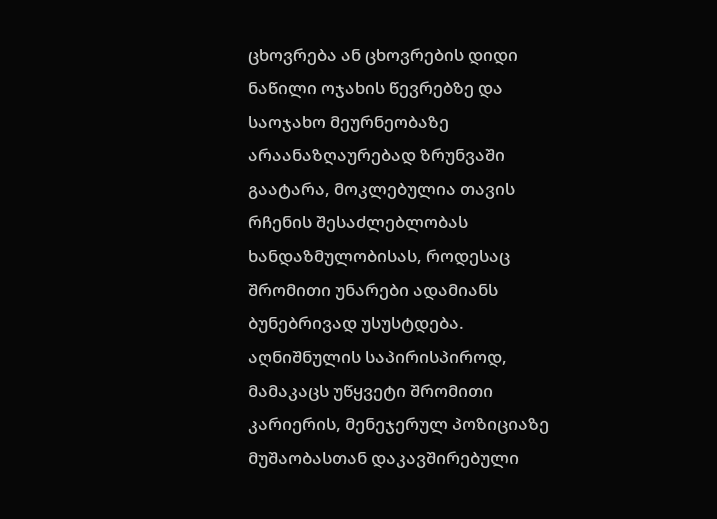ცხოვრება ან ცხოვრების დიდი ნაწილი ოჯახის წევრებზე და საოჯახო მეურნეობაზე არაანაზღაურებად ზრუნვაში გაატარა, მოკლებულია თავის რჩენის შესაძლებლობას ხანდაზმულობისას, როდესაც შრომითი უნარები ადამიანს ბუნებრივად უსუსტდება. აღნიშნულის საპირისპიროდ, მამაკაცს უწყვეტი შრომითი კარიერის, მენეჯერულ პოზიციაზე მუშაობასთან დაკავშირებული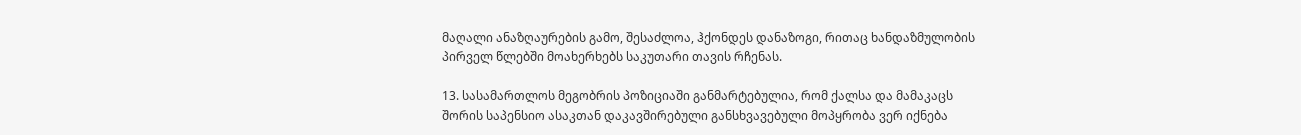მაღალი ანაზღაურების გამო, შესაძლოა, ჰქონდეს დანაზოგი, რითაც ხანდაზმულობის პირველ წლებში მოახერხებს საკუთარი თავის რჩენას.

13. სასამართლოს მეგობრის პოზიციაში განმარტებულია, რომ ქალსა და მამაკაცს შორის საპენსიო ასაკთან დაკავშირებული განსხვავებული მოპყრობა ვერ იქნება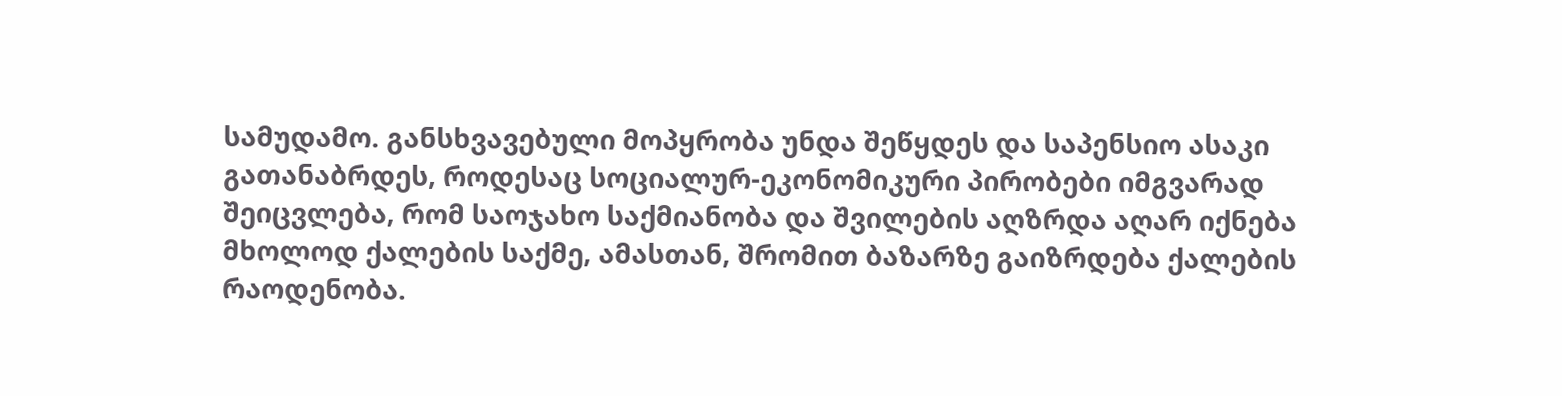სამუდამო. განსხვავებული მოპყრობა უნდა შეწყდეს და საპენსიო ასაკი გათანაბრდეს, როდესაც სოციალურ-ეკონომიკური პირობები იმგვარად შეიცვლება, რომ საოჯახო საქმიანობა და შვილების აღზრდა აღარ იქნება მხოლოდ ქალების საქმე, ამასთან, შრომით ბაზარზე გაიზრდება ქალების რაოდენობა.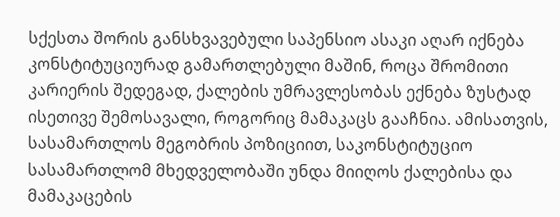სქესთა შორის განსხვავებული საპენსიო ასაკი აღარ იქნება კონსტიტუციურად გამართლებული მაშინ, როცა შრომითი კარიერის შედეგად, ქალების უმრავლესობას ექნება ზუსტად ისეთივე შემოსავალი, როგორიც მამაკაცს გააჩნია. ამისათვის, სასამართლოს მეგობრის პოზიციით, საკონსტიტუციო სასამართლომ მხედველობაში უნდა მიიღოს ქალებისა და მამაკაცების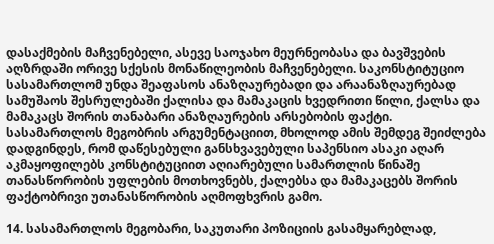დასაქმების მაჩვენებელი, ასევე საოჯახო მეურნეობასა და ბავშვების აღზრდაში ორივე სქესის მონაწილეობის მაჩვენებელი. საკონსტიტუციო სასამართლომ უნდა შეაფასოს ანაზღაურებადი და არაანაზღაურებად სამუშაოს შესრულებაში ქალისა და მამაკაცის ხვედრითი წილი, ქალსა და მამაკაცს შორის თანაბარი ანაზღაურების არსებობის ფაქტი. სასამართლოს მეგობრის არგუმენტაციით, მხოლოდ ამის შემდეგ შეიძლება დადგინდეს, რომ დაწესებული განსხვავებული საპენსიო ასაკი აღარ აკმაყოფილებს კონსტიტუციით აღიარებული სამართლის წინაშე თანასწორობის უფლების მოთხოვნებს, ქალებსა და მამაკაცებს შორის ფაქტობრივი უთანასწორობის აღმოფხვრის გამო.

14. სასამართლოს მეგობარი, საკუთარი პოზიციის გასამყარებლად,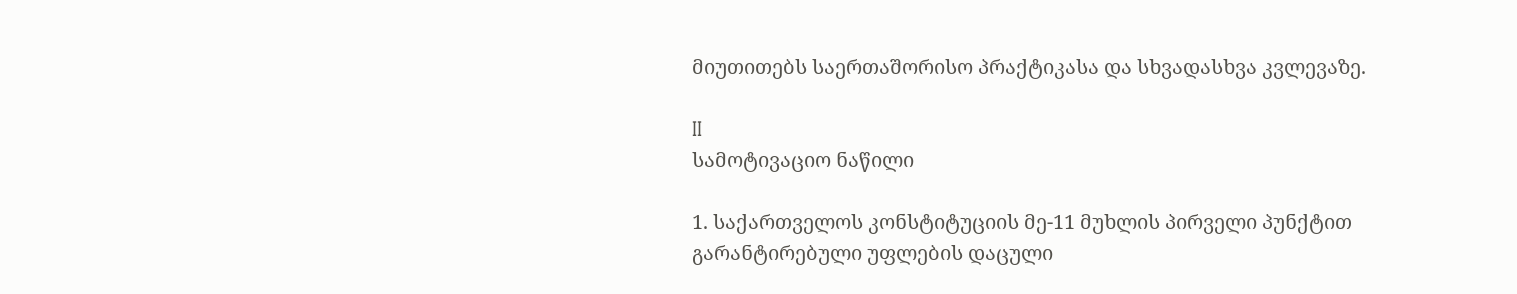მიუთითებს საერთაშორისო პრაქტიკასა და სხვადასხვა კვლევაზე.

II
სამოტივაციო ნაწილი

1. საქართველოს კონსტიტუციის მე-11 მუხლის პირველი პუნქტით გარანტირებული უფლების დაცული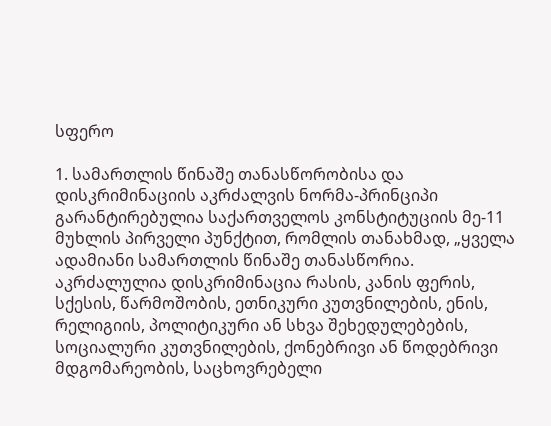სფერო

1. სამართლის წინაშე თანასწორობისა და დისკრიმინაციის აკრძალვის ნორმა-პრინციპი გარანტირებულია საქართველოს კონსტიტუციის მე-11 მუხლის პირველი პუნქტით, რომლის თანახმად, „ყველა ადამიანი სამართლის წინაშე თანასწორია. აკრძალულია დისკრიმინაცია რასის, კანის ფერის, სქესის, წარმოშობის, ეთნიკური კუთვნილების, ენის, რელიგიის, პოლიტიკური ან სხვა შეხედულებების, სოციალური კუთვნილების, ქონებრივი ან წოდებრივი მდგომარეობის, საცხოვრებელი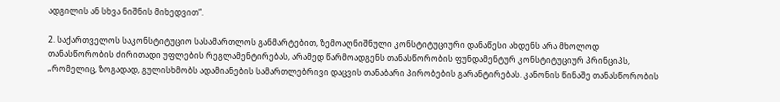ადგილის ან სხვა ნიშნის მიხედვით“.

2. საქართველოს საკონსტიტუციო სასამართლოს განმარტებით, ზემოაღნიშნული კონსტიტუციური დანაწესი ახდენს არა მხოლოდ თანასწორობის ძირითადი უფლების რეგლამენტირებას, არამედ წარმოადგენს თანასწორობის ფუნდამენტურ კონსტიტუციურ პრინციპს, „რომელიც, ზოგადად, გულისხმობს ადამიანების სამართლებრივი დაცვის თანაბარი პირობების გარანტირებას. კანონის წინაშე თანასწორობის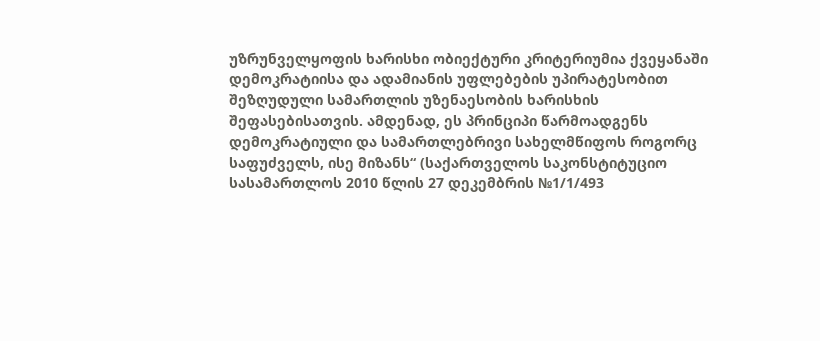უზრუნველყოფის ხარისხი ობიექტური კრიტერიუმია ქვეყანაში დემოკრატიისა და ადამიანის უფლებების უპირატესობით შეზღუდული სამართლის უზენაესობის ხარისხის შეფასებისათვის. ამდენად, ეს პრინციპი წარმოადგენს დემოკრატიული და სამართლებრივი სახელმწიფოს როგორც საფუძველს, ისე მიზანს“ (საქართველოს საკონსტიტუციო სასამართლოს 2010 წლის 27 დეკემბრის №1/1/493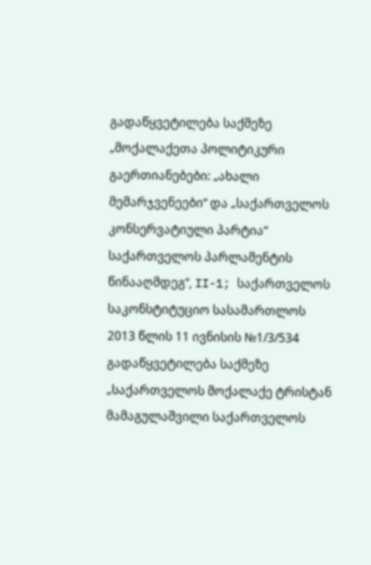გადაწყვეტილება საქმეზე „მოქალაქეთა პოლიტიკური გაერთიანებები: „ახალი მემარჯვენეები“ და „საქართველოს კონსერვატიული პარტია“ საქართველოს პარლამენტის წინააღმდეგ“, II-1; საქართველოს საკონსტიტუციო სასამართლოს 2013 წლის 11 ივნისის №1/3/534 გადაწყვეტილება საქმეზე „საქართველოს მოქალაქე ტრისტან მამაგულაშვილი საქართველოს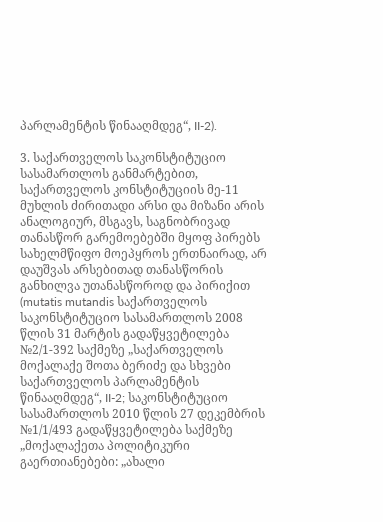პარლამენტის წინააღმდეგ“, II-2).

3. საქართველოს საკონსტიტუციო სასამართლოს განმარტებით, საქართველოს კონსტიტუციის მე-11 მუხლის ძირითადი არსი და მიზანი არის ანალოგიურ, მსგავს, საგნობრივად თანასწორ გარემოებებში მყოფ პირებს სახელმწიფო მოეპყროს ერთნაირად, არ დაუშვას არსებითად თანასწორის განხილვა უთანასწოროდ და პირიქით (mutatis mutandis საქართველოს საკონსტიტუციო სასამართლოს 2008 წლის 31 მარტის გადაწყვეტილება №2/1-392 საქმეზე „საქართველოს მოქალაქე შოთა ბერიძე და სხვები საქართველოს პარლამენტის წინააღმდეგ“, II-2; საკონსტიტუციო სასამართლოს 2010 წლის 27 დეკემბრის №1/1/493 გადაწყვეტილება საქმეზე „მოქალაქეთა პოლიტიკური გაერთიანებები: „ახალი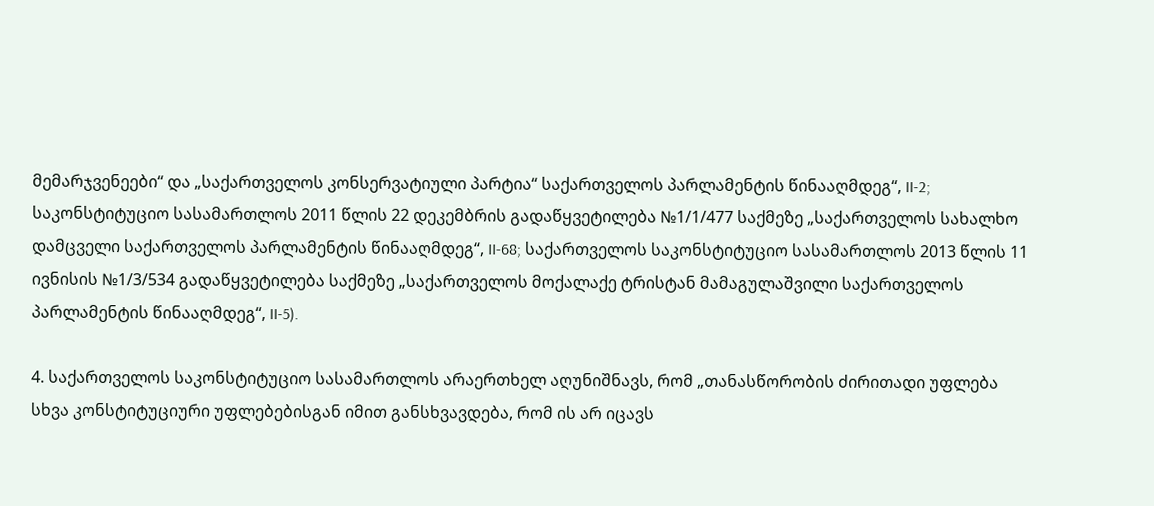მემარჯვენეები“ და „საქართველოს კონსერვატიული პარტია“ საქართველოს პარლამენტის წინააღმდეგ“, II-2; საკონსტიტუციო სასამართლოს 2011 წლის 22 დეკემბრის გადაწყვეტილება №1/1/477 საქმეზე „საქართველოს სახალხო დამცველი საქართველოს პარლამენტის წინააღმდეგ“, II-68; საქართველოს საკონსტიტუციო სასამართლოს 2013 წლის 11 ივნისის №1/3/534 გადაწყვეტილება საქმეზე „საქართველოს მოქალაქე ტრისტან მამაგულაშვილი საქართველოს პარლამენტის წინააღმდეგ“, II-5).

4. საქართველოს საკონსტიტუციო სასამართლოს არაერთხელ აღუნიშნავს, რომ „თანასწორობის ძირითადი უფლება სხვა კონსტიტუციური უფლებებისგან იმით განსხვავდება, რომ ის არ იცავს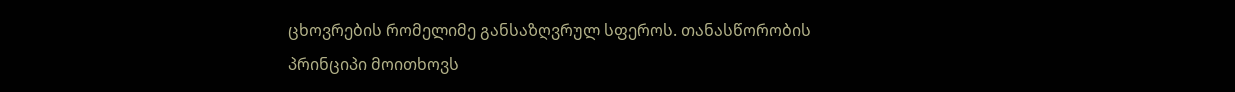ცხოვრების რომელიმე განსაზღვრულ სფეროს. თანასწორობის პრინციპი მოითხოვს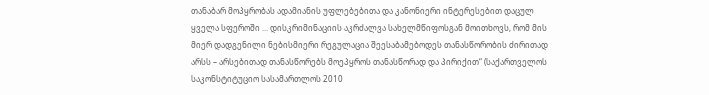თანაბარ მოპყრობას ადამიანის უფლებებითა და კანონიერი ინტერესებით დაცულ ყველა სფეროში ... დისკრიმინაციის აკრძალვა სახელმწიფოსგან მოითხოვს, რომ მის მიერ დადგენილი ნებისმიერი რეგულაცია შეესაბამებოდეს თანასწორობის ძირითად არსს – არსებითად თანასწორებს მოეპყროს თანასწორად და პირიქით“ (საქართველოს საკონსტიტუციო სასამართლოს 2010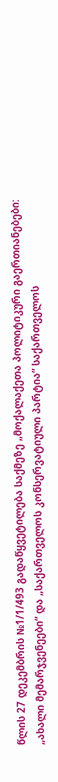წლის 27 დეკემბრის №1/1/493 გადაწყვეტილება საქმეზე „მოქალაქეთა პოლიტიკური გაერთიანებები: „ახალი მემარჯვენეები“ და „საქართველოს კონსერვატიული პარტია“ საქართველოს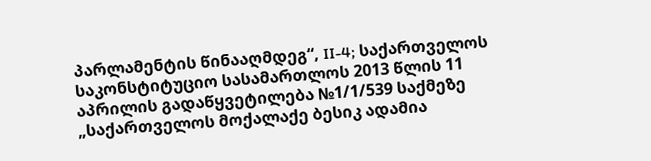პარლამენტის წინააღმდეგ“, II-4; საქართველოს საკონსტიტუციო სასამართლოს 2013 წლის 11 აპრილის გადაწყვეტილება №1/1/539 საქმეზე „საქართველოს მოქალაქე ბესიკ ადამია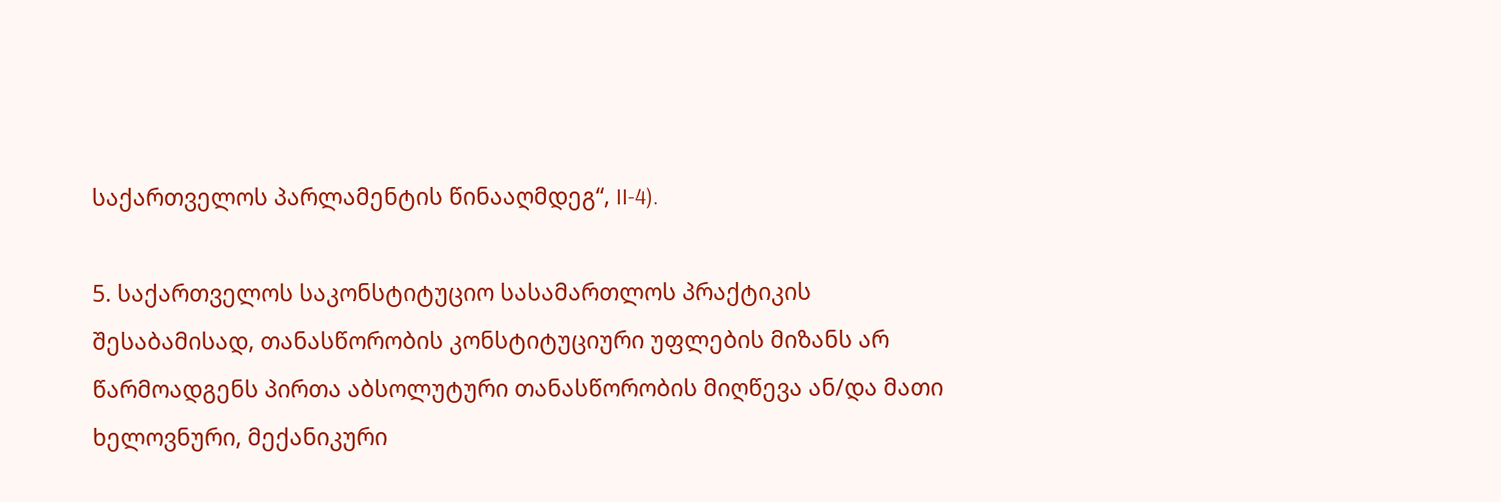საქართველოს პარლამენტის წინააღმდეგ“, II-4).

5. საქართველოს საკონსტიტუციო სასამართლოს პრაქტიკის შესაბამისად, თანასწორობის კონსტიტუციური უფლების მიზანს არ წარმოადგენს პირთა აბსოლუტური თანასწორობის მიღწევა ან/და მათი ხელოვნური, მექანიკური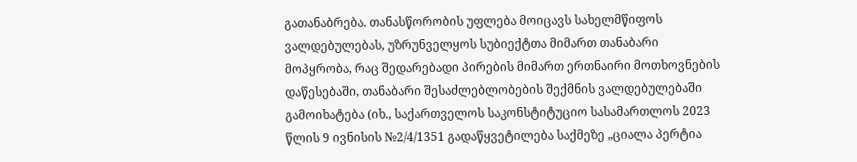გათანაბრება. თანასწორობის უფლება მოიცავს სახელმწიფოს ვალდებულებას, უზრუნველყოს სუბიექტთა მიმართ თანაბარი მოპყრობა, რაც შედარებადი პირების მიმართ ერთნაირი მოთხოვნების დაწესებაში, თანაბარი შესაძლებლობების შექმნის ვალდებულებაში გამოიხატება (იხ., საქართველოს საკონსტიტუციო სასამართლოს 2023 წლის 9 ივნისის №2/4/1351 გადაწყვეტილება საქმეზე „ციალა პერტია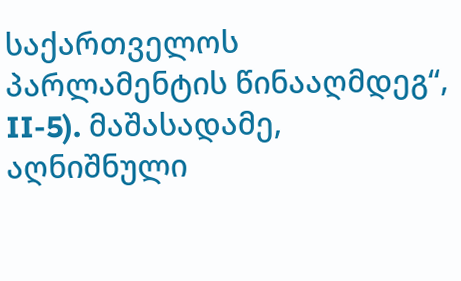საქართველოს პარლამენტის წინააღმდეგ“, II-5). მაშასადამე, აღნიშნული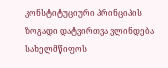კონსტიტუციური პრინციპის ზოგადი დატვირთვა ვლინდება სახელმწიფოს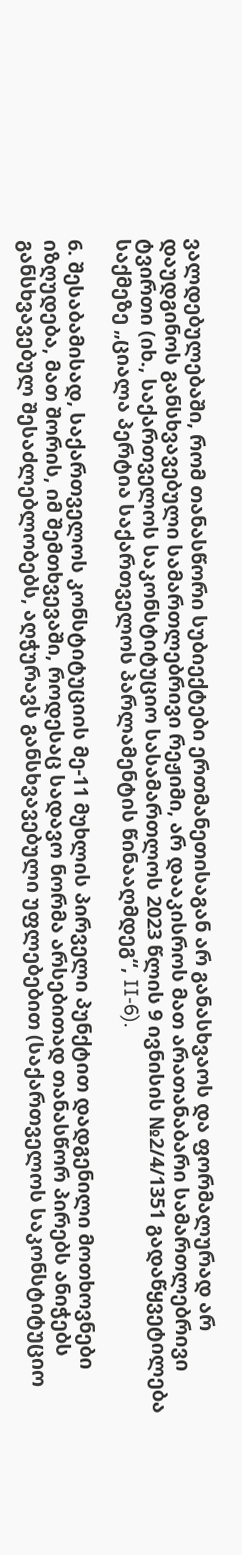ვალდებულებაში, რომ თანასწორი სუბიექტები ერთმანეთისაგან არ განასხვაოს და ფორმალურად არ დაუდგინოს განსხვავებული სამართლებრივი რეჟიმი, არ დააკისროს მათ არათანაბარი სამართლებრივი ტვირთი (იხ., საქართველოს საკონსტიტუციო სასამართლოს 2023 წლის 9 ივნისის №2/4/1351 გადაწყვეტილება საქმეზე „ციალა პერტია საქართველოს პარლამენტის წინააღმდეგ“, II-6).

6. შესაბამისად, საქართველოს კონსტიტუციის მე-11 მუხლის პირველი პუნქტით დადგენილი მოთხოვნები იზღუდება, მათ შორის, იმ შემთხვევაში, როდესაც სადავო ნორმა არსებითად თანასწორ პირებს ანიჭებს განსხვავებულ შესაძლებლობებს, აღჭურავს განსხვავებული უფლებებით (საქართველოს საკონსტიტუციო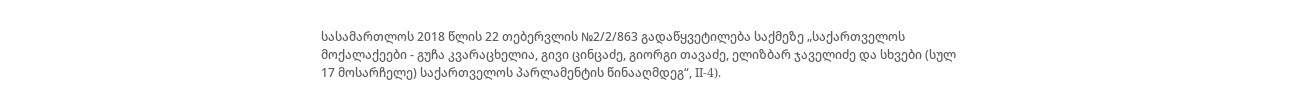სასამართლოს 2018 წლის 22 თებერვლის №2/2/863 გადაწყვეტილება საქმეზე „საქართველოს მოქალაქეები - გუჩა კვარაცხელია, გივი ცინცაძე, გიორგი თავაძე, ელიზბარ ჯაველიძე და სხვები (სულ 17 მოსარჩელე) საქართველოს პარლამენტის წინააღმდეგ“, II-4).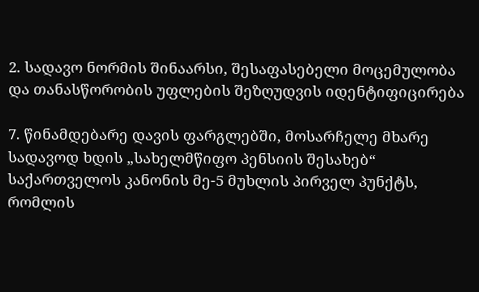2. სადავო ნორმის შინაარსი, შესაფასებელი მოცემულობა და თანასწორობის უფლების შეზღუდვის იდენტიფიცირება

7. წინამდებარე დავის ფარგლებში, მოსარჩელე მხარე სადავოდ ხდის „სახელმწიფო პენსიის შესახებ“ საქართველოს კანონის მე-5 მუხლის პირველ პუნქტს, რომლის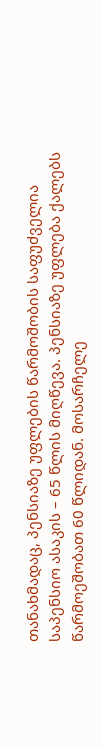თანახმადაც, პენსიაზე უფლების წარმოშობის საფუძველია საპენსიო ასაკის – 65 წლის მიღწევა. პენსიაზე უფლება ქალებს წარმოეშობათ 60 წლიდან. მოსარჩელე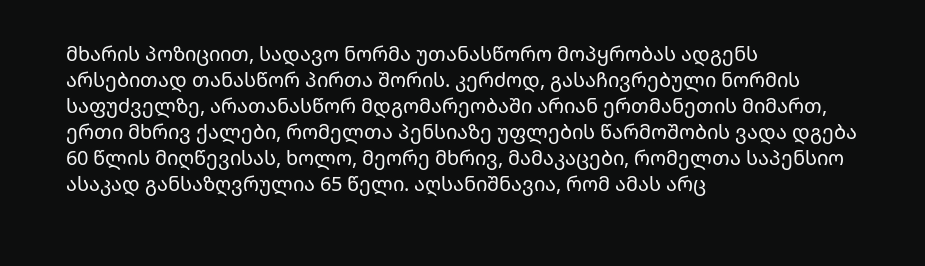მხარის პოზიციით, სადავო ნორმა უთანასწორო მოპყრობას ადგენს არსებითად თანასწორ პირთა შორის. კერძოდ, გასაჩივრებული ნორმის საფუძველზე, არათანასწორ მდგომარეობაში არიან ერთმანეთის მიმართ, ერთი მხრივ ქალები, რომელთა პენსიაზე უფლების წარმოშობის ვადა დგება 60 წლის მიღწევისას, ხოლო, მეორე მხრივ, მამაკაცები, რომელთა საპენსიო ასაკად განსაზღვრულია 65 წელი. აღსანიშნავია, რომ ამას არც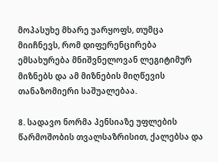მოპასუხე მხარე უარყოფს, თუმცა მიიჩნევს, რომ დიფერენცირება ემსახურება მნიშვნელოვან ლეგიტიმურ მიზნებს და ამ მიზნების მიღწევის თანაზომიერი საშუალებაა.

8. სადავო ნორმა პენსიაზე უფლების წარმოშობის თვალსაზრისით, ქალებსა და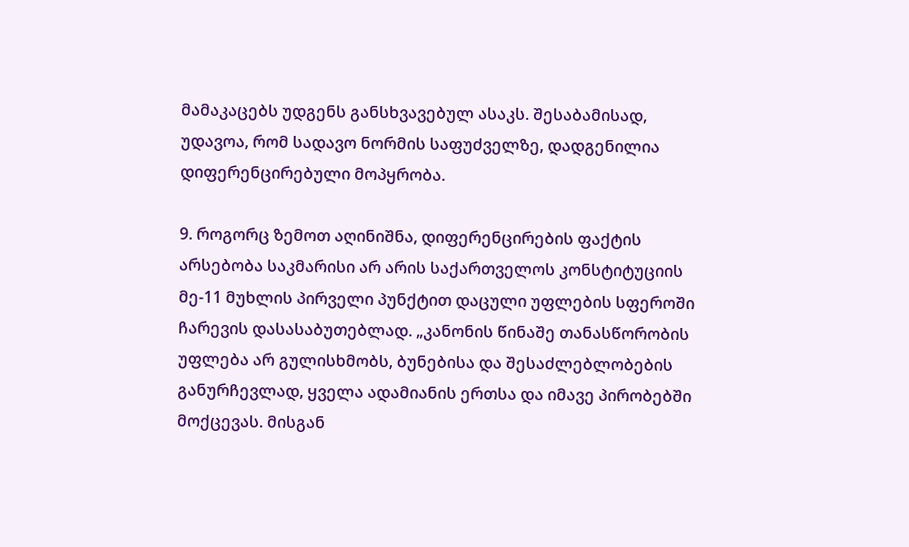მამაკაცებს უდგენს განსხვავებულ ასაკს. შესაბამისად, უდავოა, რომ სადავო ნორმის საფუძველზე, დადგენილია დიფერენცირებული მოპყრობა.

9. როგორც ზემოთ აღინიშნა, დიფერენცირების ფაქტის არსებობა საკმარისი არ არის საქართველოს კონსტიტუციის მე-11 მუხლის პირველი პუნქტით დაცული უფლების სფეროში ჩარევის დასასაბუთებლად. „კანონის წინაშე თანასწორობის უფლება არ გულისხმობს, ბუნებისა და შესაძლებლობების განურჩევლად, ყველა ადამიანის ერთსა და იმავე პირობებში მოქცევას. მისგან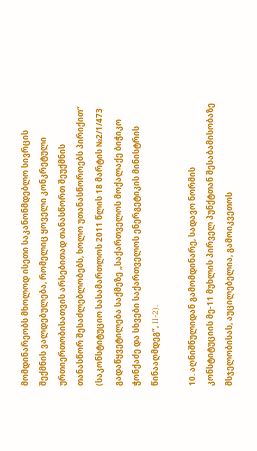მომდინარეობს მხოლოდ ისეთი საკანონმდებლო სივრცის შექმნის ვალდებულება, რომელიც ყოველი კონკრეტული ურთიერთობისათვის არსებითად თანასწორთ შეუქმნის თანასწორ შესაძლებლობებს, ხოლო უთანასწოროებს პირიქით“ (საკონსტიტუციო სასამართლოს 2011 წლის 18 მარტის №2/1/473 გადაწყვეტილება საქმეზე „საქართველოს მოქალაქე ბიჭიკო ჭონქაძე და სხვები საქართველოს ენერგეტიკის მინისტრის წინააღმდეგ“, II-2).

10. აღნიშნულიდან გამომდინარე, სადავო ნორმის კონსტიტუციის მე-11 მუხლის პირველ პუნქტთან შესაბამისობაზე მსჯელობისას, აუცილებელია, გამოიკვეთოს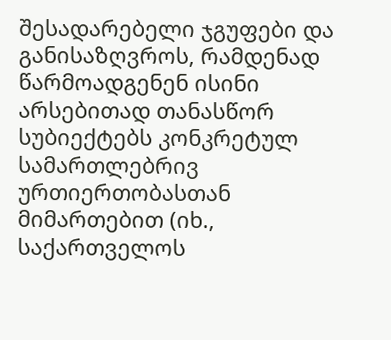შესადარებელი ჯგუფები და განისაზღვროს, რამდენად წარმოადგენენ ისინი არსებითად თანასწორ სუბიექტებს კონკრეტულ სამართლებრივ ურთიერთობასთან მიმართებით (იხ., საქართველოს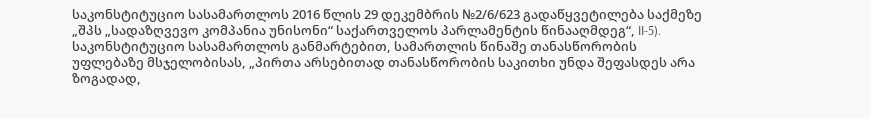საკონსტიტუციო სასამართლოს 2016 წლის 29 დეკემბრის №2/6/623 გადაწყვეტილება საქმეზე „შპს „სადაზღვევო კომპანია უნისონი“ საქართველოს პარლამენტის წინააღმდეგ“, II-5). საკონსტიტუციო სასამართლოს განმარტებით, სამართლის წინაშე თანასწორობის უფლებაზე მსჯელობისას, „პირთა არსებითად თანასწორობის საკითხი უნდა შეფასდეს არა ზოგადად,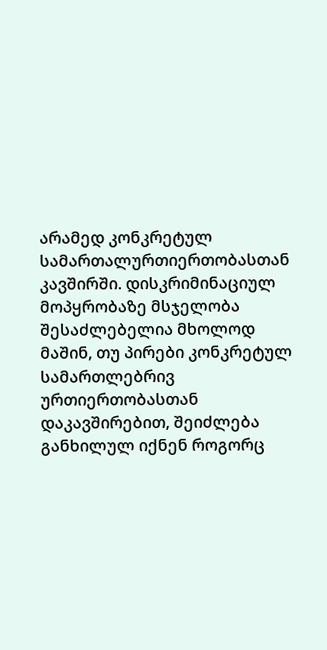არამედ კონკრეტულ სამართალურთიერთობასთან კავშირში. დისკრიმინაციულ მოპყრობაზე მსჯელობა შესაძლებელია მხოლოდ მაშინ, თუ პირები კონკრეტულ სამართლებრივ ურთიერთობასთან დაკავშირებით, შეიძლება განხილულ იქნენ როგორც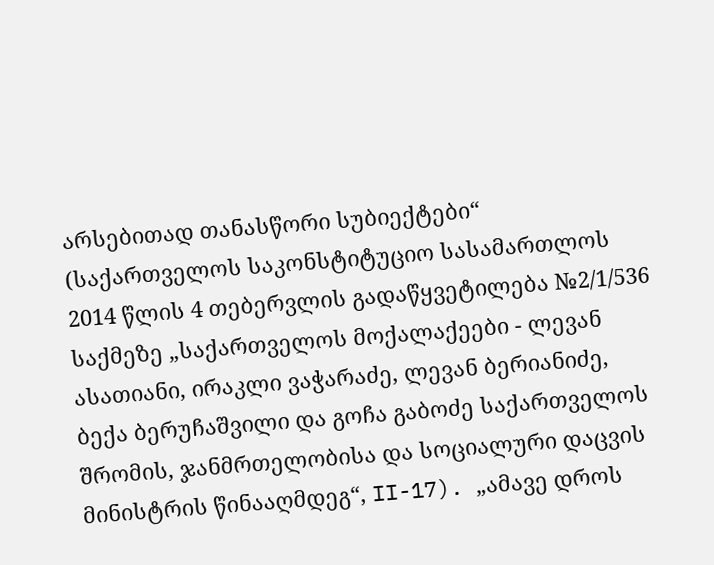არსებითად თანასწორი სუბიექტები“ (საქართველოს საკონსტიტუციო სასამართლოს 2014 წლის 4 თებერვლის გადაწყვეტილება №2/1/536 საქმეზე „საქართველოს მოქალაქეები - ლევან ასათიანი, ირაკლი ვაჭარაძე, ლევან ბერიანიძე, ბექა ბერუჩაშვილი და გოჩა გაბოძე საქართველოს შრომის, ჯანმრთელობისა და სოციალური დაცვის მინისტრის წინააღმდეგ“, II-17). „ამავე დროს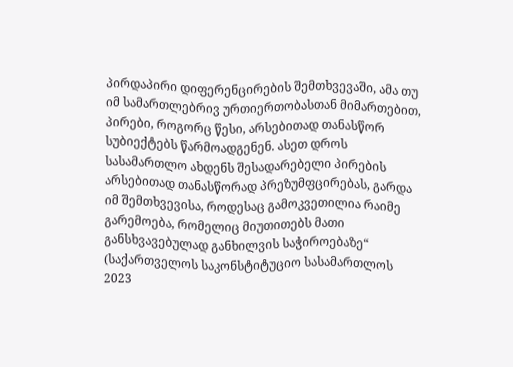პირდაპირი დიფერენცირების შემთხვევაში, ამა თუ იმ სამართლებრივ ურთიერთობასთან მიმართებით, პირები, როგორც წესი, არსებითად თანასწორ სუბიექტებს წარმოადგენენ. ასეთ დროს სასამართლო ახდენს შესადარებელი პირების არსებითად თანასწორად პრეზუმფცირებას, გარდა იმ შემთხვევისა, როდესაც გამოკვეთილია რაიმე გარემოება, რომელიც მიუთითებს მათი განსხვავებულად განხილვის საჭიროებაზე“ (საქართველოს საკონსტიტუციო სასამართლოს 2023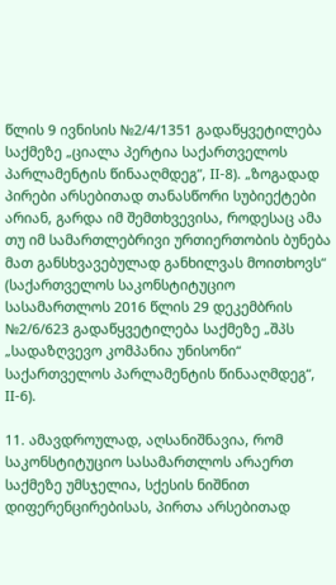წლის 9 ივნისის №2/4/1351 გადაწყვეტილება საქმეზე „ციალა პერტია საქართველოს პარლამენტის წინააღმდეგ“, II-8). „ზოგადად პირები არსებითად თანასწორი სუბიექტები არიან, გარდა იმ შემთხვევისა, როდესაც ამა თუ იმ სამართლებრივი ურთიერთობის ბუნება მათ განსხვავებულად განხილვას მოითხოვს“ (საქართველოს საკონსტიტუციო სასამართლოს 2016 წლის 29 დეკემბრის №2/6/623 გადაწყვეტილება საქმეზე „შპს „სადაზღვევო კომპანია უნისონი“ საქართველოს პარლამენტის წინააღმდეგ“, II-6).

11. ამავდროულად, აღსანიშნავია, რომ საკონსტიტუციო სასამართლოს არაერთ საქმეზე უმსჯელია, სქესის ნიშნით დიფერენცირებისას, პირთა არსებითად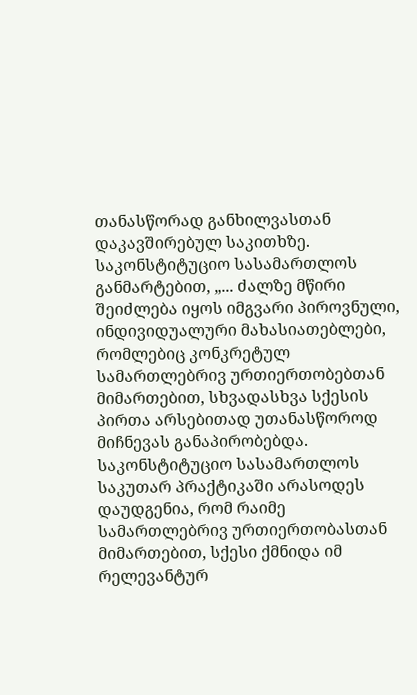თანასწორად განხილვასთან დაკავშირებულ საკითხზე. საკონსტიტუციო სასამართლოს განმარტებით, „... ძალზე მწირი შეიძლება იყოს იმგვარი პიროვნული, ინდივიდუალური მახასიათებლები, რომლებიც კონკრეტულ სამართლებრივ ურთიერთობებთან მიმართებით, სხვადასხვა სქესის პირთა არსებითად უთანასწოროდ მიჩნევას განაპირობებდა. საკონსტიტუციო სასამართლოს საკუთარ პრაქტიკაში არასოდეს დაუდგენია, რომ რაიმე სამართლებრივ ურთიერთობასთან მიმართებით, სქესი ქმნიდა იმ რელევანტურ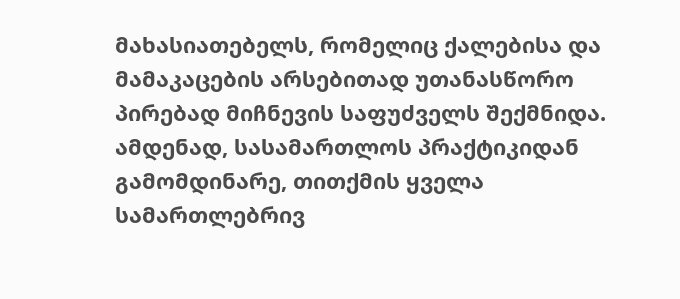მახასიათებელს, რომელიც ქალებისა და მამაკაცების არსებითად უთანასწორო პირებად მიჩნევის საფუძველს შექმნიდა. ამდენად, სასამართლოს პრაქტიკიდან გამომდინარე, თითქმის ყველა სამართლებრივ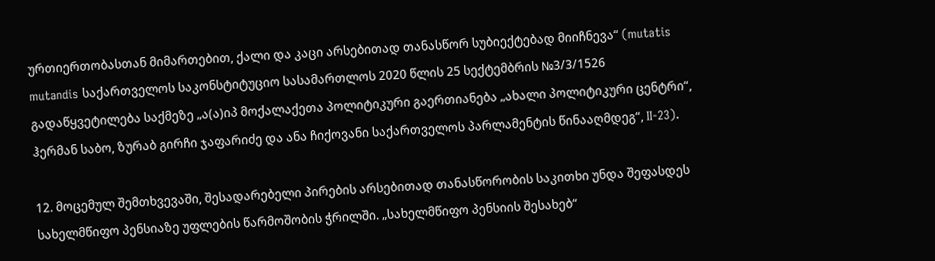ურთიერთობასთან მიმართებით, ქალი და კაცი არსებითად თანასწორ სუბიექტებად მიიჩნევა“ (mutatis mutandis საქართველოს საკონსტიტუციო სასამართლოს 2020 წლის 25 სექტემბრის №3/3/1526 გადაწყვეტილება საქმეზე „ა(ა)იპ მოქალაქეთა პოლიტიკური გაერთიანება „ახალი პოლიტიკური ცენტრი“, ჰერმან საბო, ზურაბ გირჩი ჯაფარიძე და ანა ჩიქოვანი საქართველოს პარლამენტის წინააღმდეგ“, II-23).

12. მოცემულ შემთხვევაში, შესადარებელი პირების არსებითად თანასწორობის საკითხი უნდა შეფასდეს სახელმწიფო პენსიაზე უფლების წარმოშობის ჭრილში. „სახელმწიფო პენსიის შესახებ“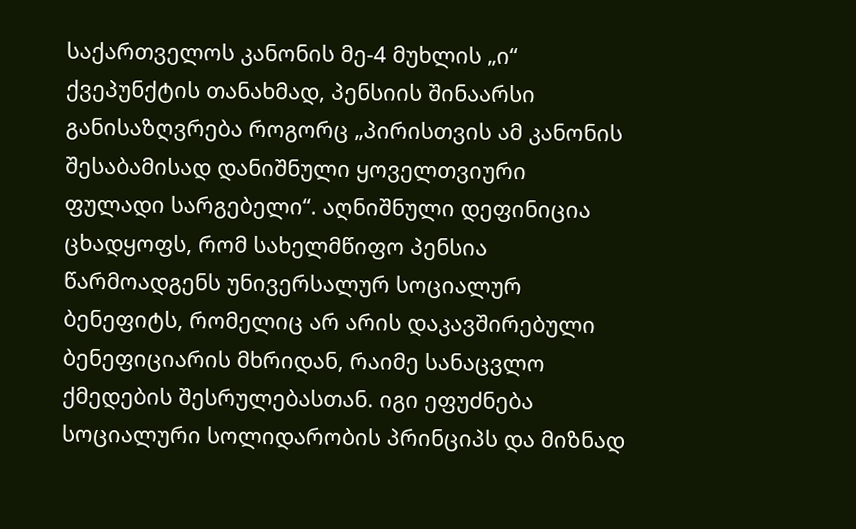საქართველოს კანონის მე-4 მუხლის „ი“ ქვეპუნქტის თანახმად, პენსიის შინაარსი განისაზღვრება როგორც „პირისთვის ამ კანონის შესაბამისად დანიშნული ყოველთვიური ფულადი სარგებელი“. აღნიშნული დეფინიცია ცხადყოფს, რომ სახელმწიფო პენსია წარმოადგენს უნივერსალურ სოციალურ ბენეფიტს, რომელიც არ არის დაკავშირებული ბენეფიციარის მხრიდან, რაიმე სანაცვლო ქმედების შესრულებასთან. იგი ეფუძნება სოციალური სოლიდარობის პრინციპს და მიზნად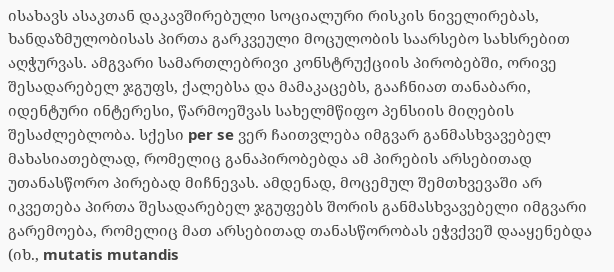ისახავს ასაკთან დაკავშირებული სოციალური რისკის ნიველირებას, ხანდაზმულობისას პირთა გარკვეული მოცულობის საარსებო სახსრებით აღჭურვას. ამგვარი სამართლებრივი კონსტრუქციის პირობებში, ორივე შესადარებელ ჯგუფს, ქალებსა და მამაკაცებს, გააჩნიათ თანაბარი, იდენტური ინტერესი, წარმოეშვას სახელმწიფო პენსიის მიღების შესაძლებლობა. სქესი per se ვერ ჩაითვლება იმგვარ განმასხვავებელ მახასიათებლად, რომელიც განაპირობებდა ამ პირების არსებითად უთანასწორო პირებად მიჩნევას. ამდენად, მოცემულ შემთხვევაში არ იკვეთება პირთა შესადარებელ ჯგუფებს შორის განმასხვავებელი იმგვარი გარემოება, რომელიც მათ არსებითად თანასწორობას ეჭვქვეშ დააყენებდა (იხ., mutatis mutandis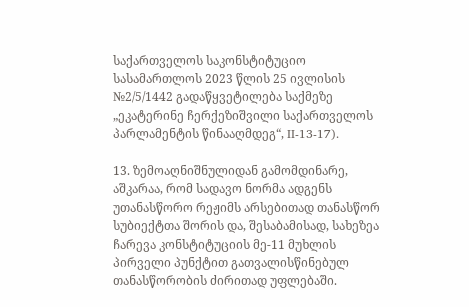საქართველოს საკონსტიტუციო სასამართლოს 2023 წლის 25 ივლისის №2/5/1442 გადაწყვეტილება საქმეზე „ეკატერინე ჩერქეზიშვილი საქართველოს პარლამენტის წინააღმდეგ“, II-13-17).

13. ზემოაღნიშნულიდან გამომდინარე, აშკარაა, რომ სადავო ნორმა ადგენს უთანასწორო რეჟიმს არსებითად თანასწორ სუბიექტთა შორის და, შესაბამისად, სახეზეა ჩარევა კონსტიტუციის მე-11 მუხლის პირველი პუნქტით გათვალისწინებულ თანასწორობის ძირითად უფლებაში.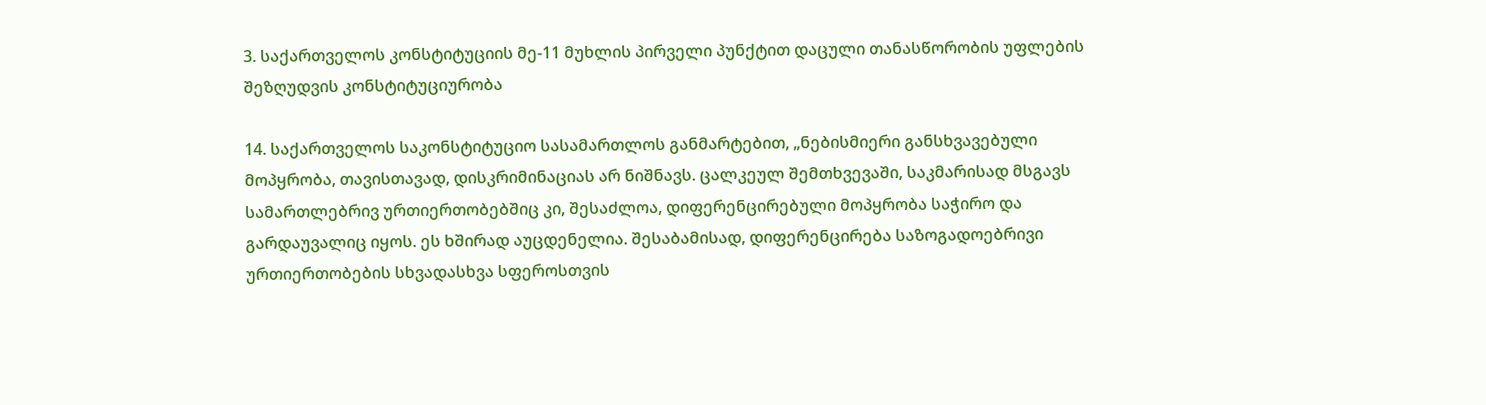3. საქართველოს კონსტიტუციის მე-11 მუხლის პირველი პუნქტით დაცული თანასწორობის უფლების შეზღუდვის კონსტიტუციურობა

14. საქართველოს საკონსტიტუციო სასამართლოს განმარტებით, „ნებისმიერი განსხვავებული მოპყრობა, თავისთავად, დისკრიმინაციას არ ნიშნავს. ცალკეულ შემთხვევაში, საკმარისად მსგავს სამართლებრივ ურთიერთობებშიც კი, შესაძლოა, დიფერენცირებული მოპყრობა საჭირო და გარდაუვალიც იყოს. ეს ხშირად აუცდენელია. შესაბამისად, დიფერენცირება საზოგადოებრივი ურთიერთობების სხვადასხვა სფეროსთვის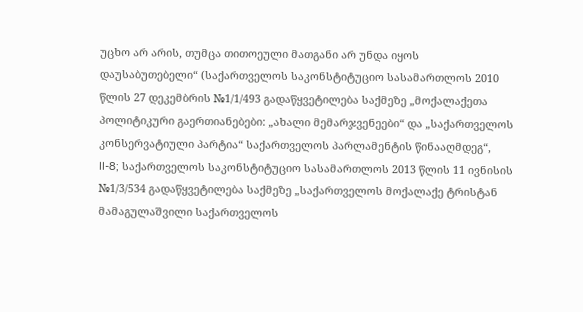უცხო არ არის, თუმცა თითოეული მათგანი არ უნდა იყოს დაუსაბუთებელი“ (საქართველოს საკონსტიტუციო სასამართლოს 2010 წლის 27 დეკემბრის №1/1/493 გადაწყვეტილება საქმეზე „მოქალაქეთა პოლიტიკური გაერთიანებები: „ახალი მემარჯვენეები“ და „საქართველოს კონსერვატიული პარტია“ საქართველოს პარლამენტის წინააღმდეგ“, II-8; საქართველოს საკონსტიტუციო სასამართლოს 2013 წლის 11 ივნისის №1/3/534 გადაწყვეტილება საქმეზე „საქართველოს მოქალაქე ტრისტან მამაგულაშვილი საქართველოს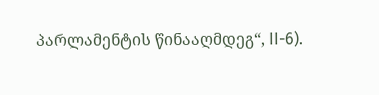პარლამენტის წინააღმდეგ“, II-6).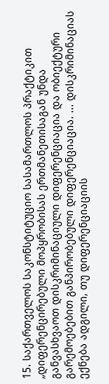15. საქართველოს საკონსტიტუციო სასამართლოს პრაქტიკით „დიფერენცირებული მოპყრობისას ერთმანეთისაგან უნდა განვასხვაოთ დისკრიმინაციული დიფერენციაცია და ობიექტური გარემოებებით განპირობებული დიფერენციაცია. ... დისკრიმინაციას ექნება ადგილი, თუ დიფერენციაციის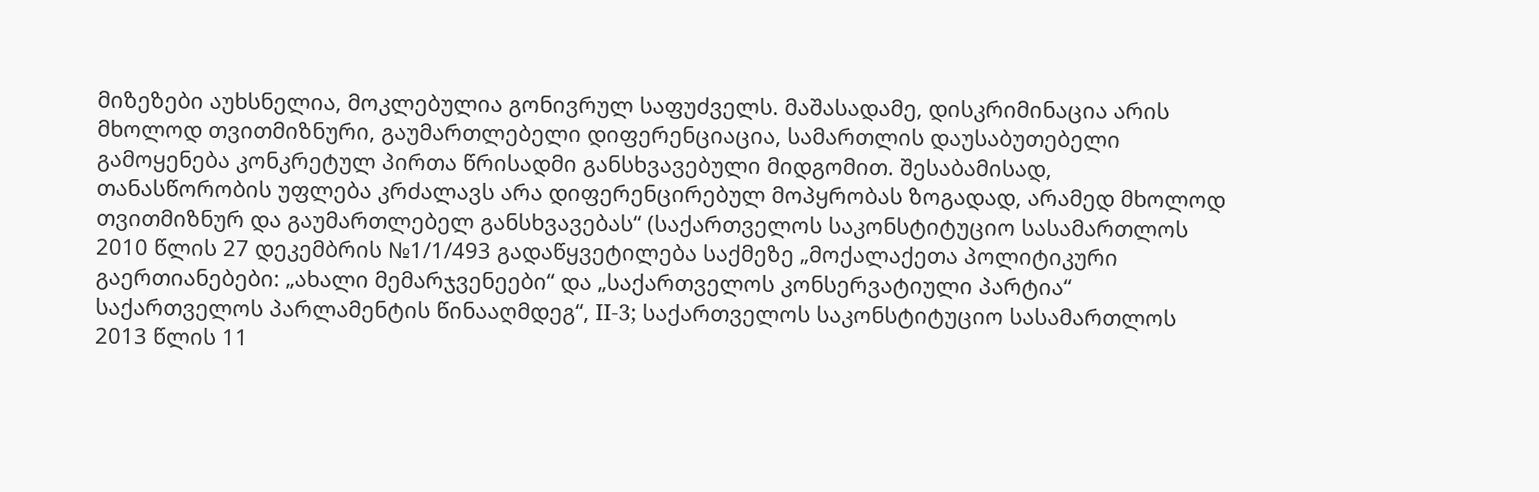მიზეზები აუხსნელია, მოკლებულია გონივრულ საფუძველს. მაშასადამე, დისკრიმინაცია არის მხოლოდ თვითმიზნური, გაუმართლებელი დიფერენციაცია, სამართლის დაუსაბუთებელი გამოყენება კონკრეტულ პირთა წრისადმი განსხვავებული მიდგომით. შესაბამისად, თანასწორობის უფლება კრძალავს არა დიფერენცირებულ მოპყრობას ზოგადად, არამედ მხოლოდ თვითმიზნურ და გაუმართლებელ განსხვავებას“ (საქართველოს საკონსტიტუციო სასამართლოს 2010 წლის 27 დეკემბრის №1/1/493 გადაწყვეტილება საქმეზე „მოქალაქეთა პოლიტიკური გაერთიანებები: „ახალი მემარჯვენეები“ და „საქართველოს კონსერვატიული პარტია“ საქართველოს პარლამენტის წინააღმდეგ“, II-3; საქართველოს საკონსტიტუციო სასამართლოს 2013 წლის 11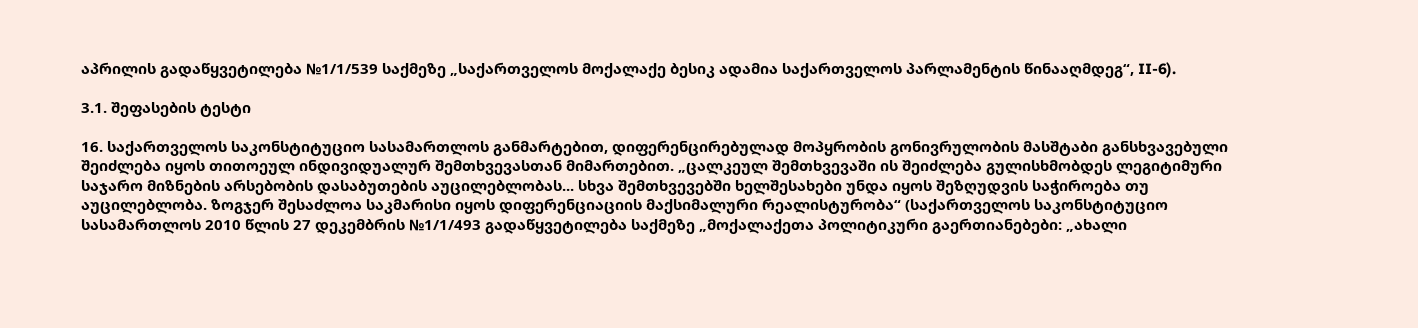აპრილის გადაწყვეტილება №1/1/539 საქმეზე „საქართველოს მოქალაქე ბესიკ ადამია საქართველოს პარლამენტის წინააღმდეგ“, II-6).

3.1. შეფასების ტესტი

16. საქართველოს საკონსტიტუციო სასამართლოს განმარტებით, დიფერენცირებულად მოპყრობის გონივრულობის მასშტაბი განსხვავებული შეიძლება იყოს თითოეულ ინდივიდუალურ შემთხვევასთან მიმართებით. „ცალკეულ შემთხვევაში ის შეიძლება გულისხმობდეს ლეგიტიმური საჯარო მიზნების არსებობის დასაბუთების აუცილებლობას... სხვა შემთხვევებში ხელშესახები უნდა იყოს შეზღუდვის საჭიროება თუ აუცილებლობა. ზოგჯერ შესაძლოა საკმარისი იყოს დიფერენციაციის მაქსიმალური რეალისტურობა“ (საქართველოს საკონსტიტუციო სასამართლოს 2010 წლის 27 დეკემბრის №1/1/493 გადაწყვეტილება საქმეზე „მოქალაქეთა პოლიტიკური გაერთიანებები: „ახალი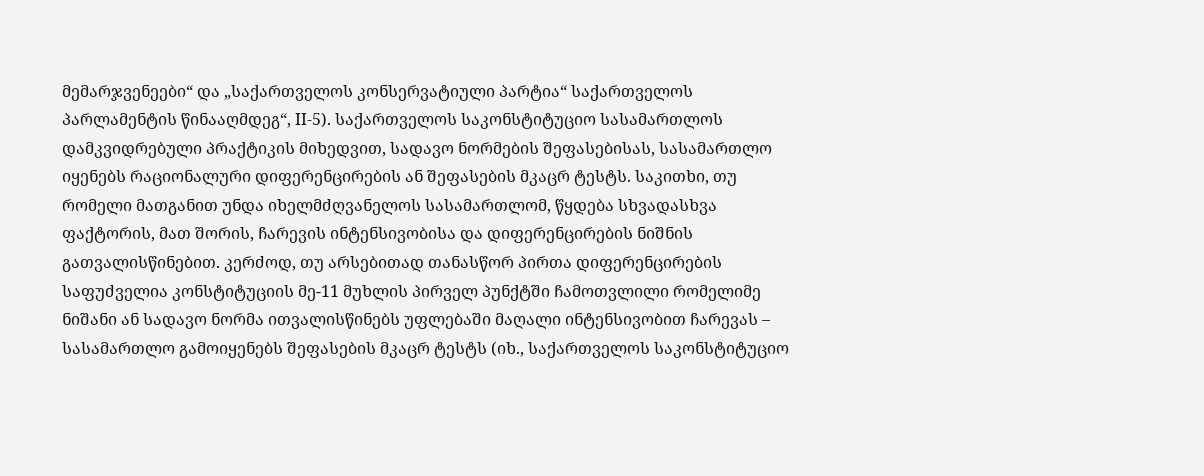მემარჯვენეები“ და „საქართველოს კონსერვატიული პარტია“ საქართველოს პარლამენტის წინააღმდეგ“, II-5). საქართველოს საკონსტიტუციო სასამართლოს დამკვიდრებული პრაქტიკის მიხედვით, სადავო ნორმების შეფასებისას, სასამართლო იყენებს რაციონალური დიფერენცირების ან შეფასების მკაცრ ტესტს. საკითხი, თუ რომელი მათგანით უნდა იხელმძღვანელოს სასამართლომ, წყდება სხვადასხვა ფაქტორის, მათ შორის, ჩარევის ინტენსივობისა და დიფერენცირების ნიშნის გათვალისწინებით. კერძოდ, თუ არსებითად თანასწორ პირთა დიფერენცირების საფუძველია კონსტიტუციის მე-11 მუხლის პირველ პუნქტში ჩამოთვლილი რომელიმე ნიშანი ან სადავო ნორმა ითვალისწინებს უფლებაში მაღალი ინტენსივობით ჩარევას – სასამართლო გამოიყენებს შეფასების მკაცრ ტესტს (იხ., საქართველოს საკონსტიტუციო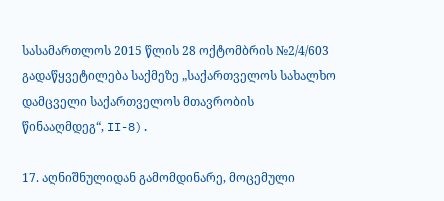სასამართლოს 2015 წლის 28 ოქტომბრის №2/4/603 გადაწყვეტილება საქმეზე „საქართველოს სახალხო დამცველი საქართველოს მთავრობის წინააღმდეგ“, II-8).

17. აღნიშნულიდან გამომდინარე, მოცემული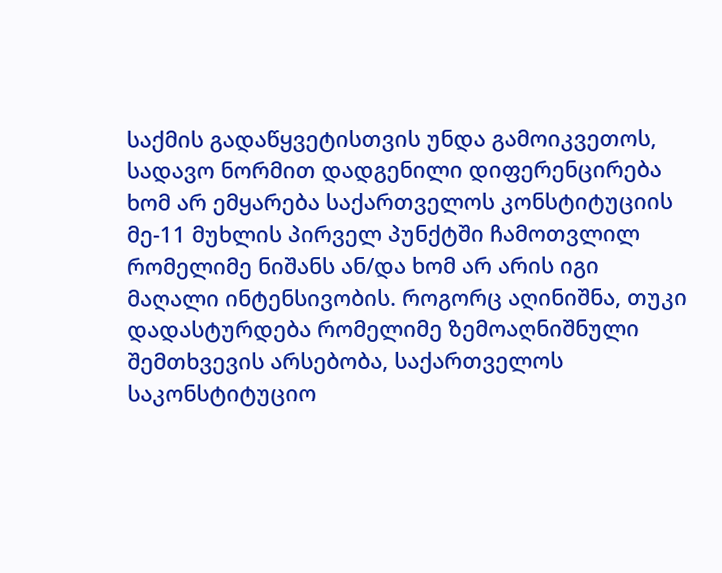საქმის გადაწყვეტისთვის უნდა გამოიკვეთოს, სადავო ნორმით დადგენილი დიფერენცირება ხომ არ ემყარება საქართველოს კონსტიტუციის მე-11 მუხლის პირველ პუნქტში ჩამოთვლილ რომელიმე ნიშანს ან/და ხომ არ არის იგი მაღალი ინტენსივობის. როგორც აღინიშნა, თუკი დადასტურდება რომელიმე ზემოაღნიშნული შემთხვევის არსებობა, საქართველოს საკონსტიტუციო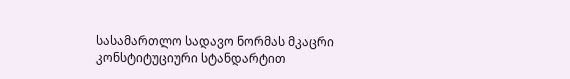სასამართლო სადავო ნორმას მკაცრი კონსტიტუციური სტანდარტით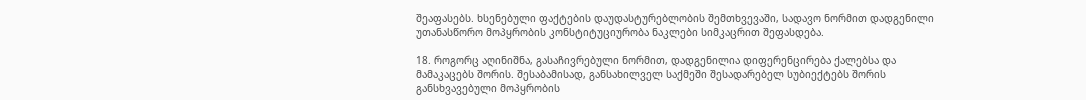შეაფასებს. ხსენებული ფაქტების დაუდასტურებლობის შემთხვევაში, სადავო ნორმით დადგენილი უთანასწორო მოპყრობის კონსტიტუციურობა ნაკლები სიმკაცრით შეფასდება.

18. როგორც აღინიშნა, გასაჩივრებული ნორმით, დადგენილია დიფერენცირება ქალებსა და მამაკაცებს შორის. შესაბამისად, განსახილველ საქმეში შესადარებელ სუბიექტებს შორის განსხვავებული მოპყრობის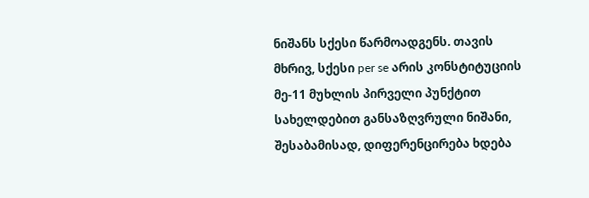ნიშანს სქესი წარმოადგენს. თავის მხრივ, სქესი per se არის კონსტიტუციის მე-11 მუხლის პირველი პუნქტით სახელდებით განსაზღვრული ნიშანი, შესაბამისად, დიფერენცირება ხდება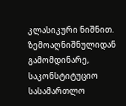კლასიკური ნიშნით. ზემოაღნიშნულიდან გამომდინარე, საკონსტიტუციო სასამართლო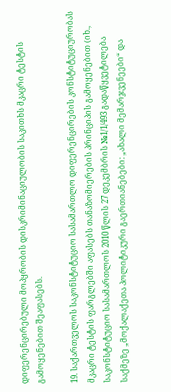დიფერენცირებული მოპყრობის დისკრიმინაციულობის საკითხს მკაცრი ტესტის გამოყენებით შეაფასებს.

19. საქართველოს საკონსტიტუციო სასამართლო დიფერენცირების კონსტიტუციურობას მკაცრი ტესტის ფარგლებში აფასებს თანაზომიერების პრინციპის გამოყენებით (იხ., საკონსტიტუციო სასამართლოს 2010 წლის 27 დეკემბრის №1/1/493 გადაწყვეტილება საქმეზე „მოქალაქეთა პოლიტიკური გაერთიანებები: „ახალი მემარჯვენეები“ და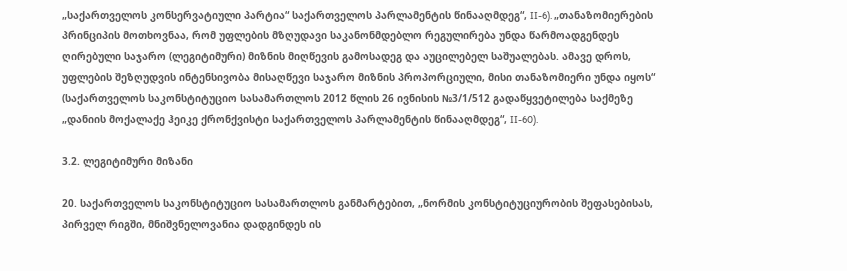„საქართველოს კონსერვატიული პარტია“ საქართველოს პარლამენტის წინააღმდეგ“, II-6). „თანაზომიერების პრინციპის მოთხოვნაა, რომ უფლების მზღუდავი საკანონმდებლო რეგულირება უნდა წარმოადგენდეს ღირებული საჯარო (ლეგიტიმური) მიზნის მიღწევის გამოსადეგ და აუცილებელ საშუალებას. ამავე დროს, უფლების შეზღუდვის ინტენსივობა მისაღწევი საჯარო მიზნის პროპორციული, მისი თანაზომიერი უნდა იყოს“ (საქართველოს საკონსტიტუციო სასამართლოს 2012 წლის 26 ივნისის №3/1/512 გადაწყვეტილება საქმეზე „დანიის მოქალაქე ჰეიკე ქრონქვისტი საქართველოს პარლამენტის წინააღმდეგ“, II-60).

3.2. ლეგიტიმური მიზანი

20. საქართველოს საკონსტიტუციო სასამართლოს განმარტებით, „ნორმის კონსტიტუციურობის შეფასებისას, პირველ რიგში, მნიშვნელოვანია დადგინდეს ის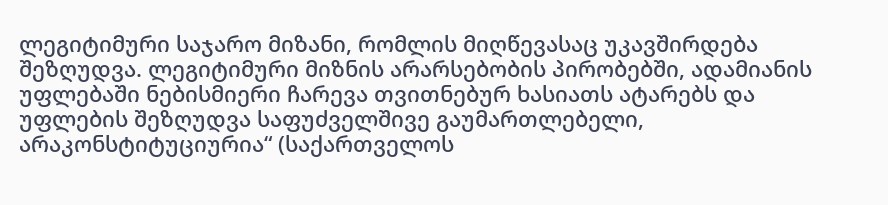ლეგიტიმური საჯარო მიზანი, რომლის მიღწევასაც უკავშირდება შეზღუდვა. ლეგიტიმური მიზნის არარსებობის პირობებში, ადამიანის უფლებაში ნებისმიერი ჩარევა თვითნებურ ხასიათს ატარებს და უფლების შეზღუდვა საფუძველშივე გაუმართლებელი, არაკონსტიტუციურია“ (საქართველოს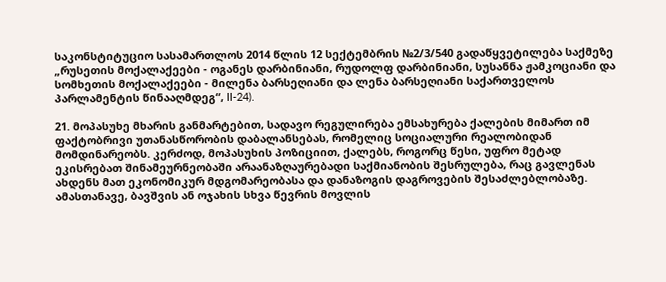საკონსტიტუციო სასამართლოს 2014 წლის 12 სექტემბრის №2/3/540 გადაწყვეტილება საქმეზე „რუსეთის მოქალაქეები - ოგანეს დარბინიანი, რუდოლფ დარბინიანი, სუსანნა ჟამკოციანი და სომხეთის მოქალაქეები - მილენა ბარსეღიანი და ლენა ბარსეღიანი საქართველოს პარლამენტის წინააღმდეგ“, II-24).

21. მოპასუხე მხარის განმარტებით, სადავო რეგულირება ემსახურება ქალების მიმართ იმ ფაქტობრივი უთანასწორობის დაბალანსებას, რომელიც სოციალური რეალობიდან მომდინარეობს. კერძოდ, მოპასუხის პოზიციით, ქალებს, როგორც წესი, უფრო მეტად ეკისრებათ შინამეურნეობაში არაანაზღაურებადი საქმიანობის შესრულება, რაც გავლენას ახდენს მათ ეკონომიკურ მდგომარეობასა და დანაზოგის დაგროვების შესაძლებლობაზე. ამასთანავე, ბავშვის ან ოჯახის სხვა წევრის მოვლის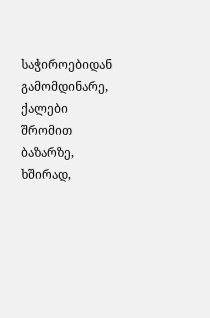საჭიროებიდან გამომდინარე, ქალები შრომით ბაზარზე, ხშირად,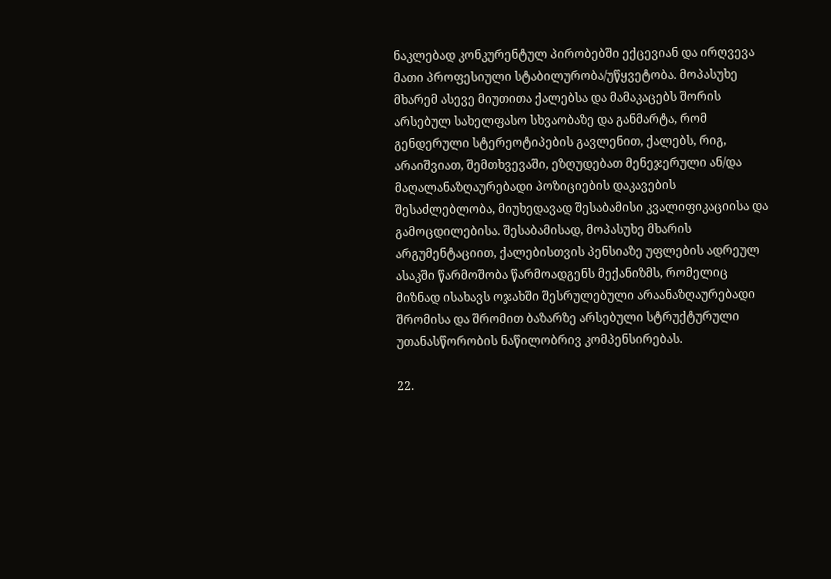ნაკლებად კონკურენტულ პირობებში ექცევიან და ირღვევა მათი პროფესიული სტაბილურობა/უწყვეტობა. მოპასუხე მხარემ ასევე მიუთითა ქალებსა და მამაკაცებს შორის არსებულ სახელფასო სხვაობაზე და განმარტა, რომ გენდერული სტერეოტიპების გავლენით, ქალებს, რიგ, არაიშვიათ, შემთხვევაში, ეზღუდებათ მენეჯერული ან/და მაღალანაზღაურებადი პოზიციების დაკავების შესაძლებლობა, მიუხედავად შესაბამისი კვალიფიკაციისა და გამოცდილებისა. შესაბამისად, მოპასუხე მხარის არგუმენტაციით, ქალებისთვის პენსიაზე უფლების ადრეულ ასაკში წარმოშობა წარმოადგენს მექანიზმს, რომელიც მიზნად ისახავს ოჯახში შესრულებული არაანაზღაურებადი შრომისა და შრომით ბაზარზე არსებული სტრუქტურული უთანასწორობის ნაწილობრივ კომპენსირებას.

22.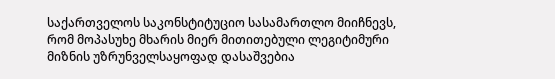საქართველოს საკონსტიტუციო სასამართლო მიიჩნევს, რომ მოპასუხე მხარის მიერ მითითებული ლეგიტიმური მიზნის უზრუნველსაყოფად დასაშვებია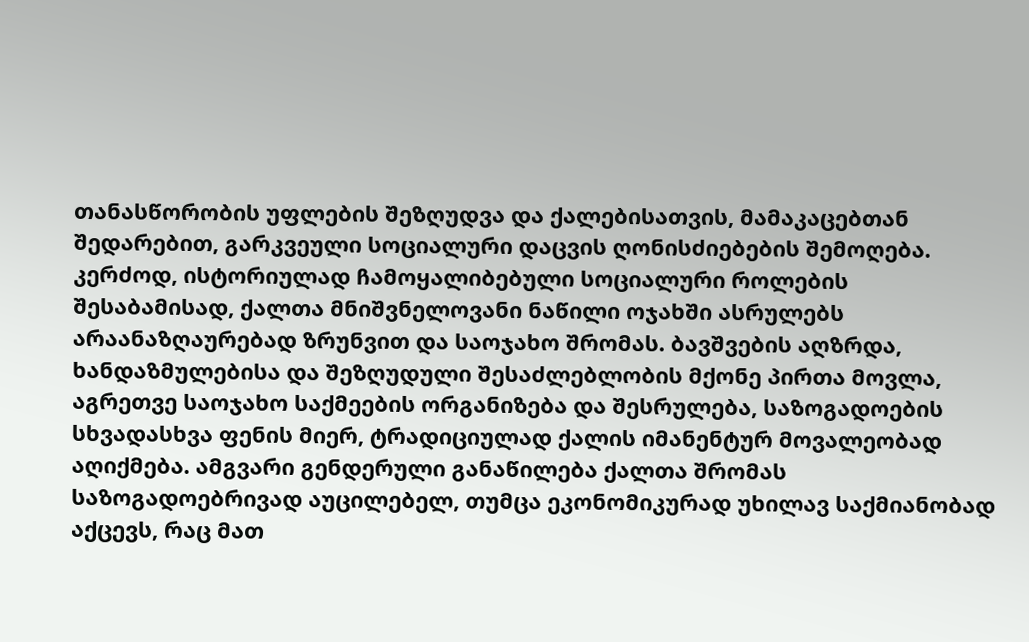თანასწორობის უფლების შეზღუდვა და ქალებისათვის, მამაკაცებთან შედარებით, გარკვეული სოციალური დაცვის ღონისძიებების შემოღება. კერძოდ, ისტორიულად ჩამოყალიბებული სოციალური როლების შესაბამისად, ქალთა მნიშვნელოვანი ნაწილი ოჯახში ასრულებს არაანაზღაურებად ზრუნვით და საოჯახო შრომას. ბავშვების აღზრდა, ხანდაზმულებისა და შეზღუდული შესაძლებლობის მქონე პირთა მოვლა, აგრეთვე საოჯახო საქმეების ორგანიზება და შესრულება, საზოგადოების სხვადასხვა ფენის მიერ, ტრადიციულად ქალის იმანენტურ მოვალეობად აღიქმება. ამგვარი გენდერული განაწილება ქალთა შრომას საზოგადოებრივად აუცილებელ, თუმცა ეკონომიკურად უხილავ საქმიანობად აქცევს, რაც მათ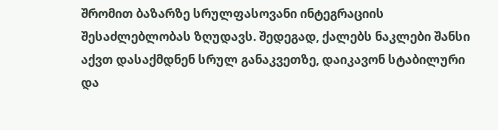შრომით ბაზარზე სრულფასოვანი ინტეგრაციის შესაძლებლობას ზღუდავს. შედეგად, ქალებს ნაკლები შანსი აქვთ დასაქმდნენ სრულ განაკვეთზე, დაიკავონ სტაბილური და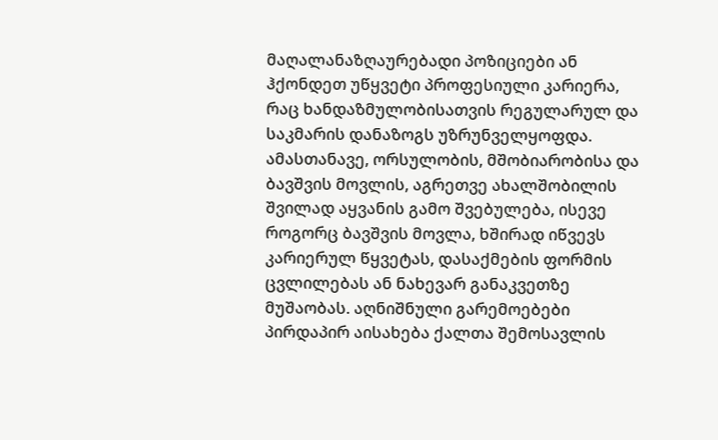მაღალანაზღაურებადი პოზიციები ან ჰქონდეთ უწყვეტი პროფესიული კარიერა, რაც ხანდაზმულობისათვის რეგულარულ და საკმარის დანაზოგს უზრუნველყოფდა. ამასთანავე, ორსულობის, მშობიარობისა და ბავშვის მოვლის, აგრეთვე ახალშობილის შვილად აყვანის გამო შვებულება, ისევე როგორც ბავშვის მოვლა, ხშირად იწვევს კარიერულ წყვეტას, დასაქმების ფორმის ცვლილებას ან ნახევარ განაკვეთზე მუშაობას. აღნიშნული გარემოებები პირდაპირ აისახება ქალთა შემოსავლის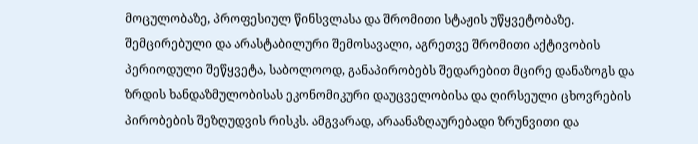მოცულობაზე, პროფესიულ წინსვლასა და შრომითი სტაჟის უწყვეტობაზე. შემცირებული და არასტაბილური შემოსავალი, აგრეთვე შრომითი აქტივობის პერიოდული შეწყვეტა, საბოლოოდ, განაპირობებს შედარებით მცირე დანაზოგს და ზრდის ხანდაზმულობისას ეკონომიკური დაუცველობისა და ღირსეული ცხოვრების პირობების შეზღუდვის რისკს. ამგვარად, არაანაზღაურებადი ზრუნვითი და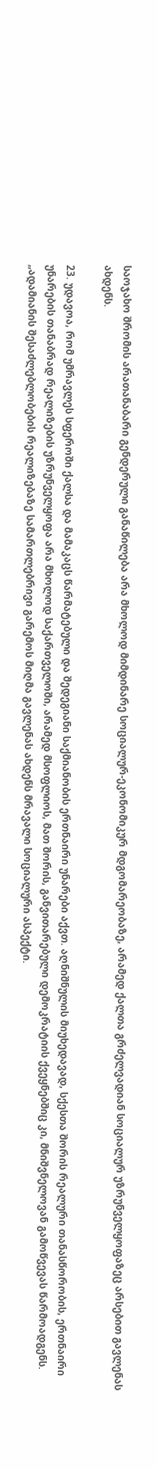საოჯახო შრომის არათანაბარი გენდერული განაწილება არა მხოლოდ მიმდინარე სოციალურ-ეკონომიკურ მდგომარეობაზე, არამედ ქალთა გრძელვადიან სოციალურ უზრუნველყოფაზეც არსებით გავლენას ახდენს.

23. უდავოა, რომ უმრავლეს სფეროში ქალსა და მამაკაცს წარმატებული და შედეგიანი საქმიანობის ერთნაირი უნარები აქვთ. აღნიშნულის მიუხედავად, სქესთა შორის რეალური თანასწორობის, ერთნაირი უნარების თანაბრად რეალიზების უზრუნველყოფა არა მხოლოდ საქართველოში, არამედ მსოფლიოს, მათ შორის, განვითარებული დემოკრატიის ქვეყნებშიც კი, მნიშვნელოვან გამოწვევას წარმოადგენს. „ადამიანის შესაძლებლობების რეალიზებაზე სამართლებრივი გარემოს მიღმა გავლენას ახდენს მრავალი სოციალური ასპექტი.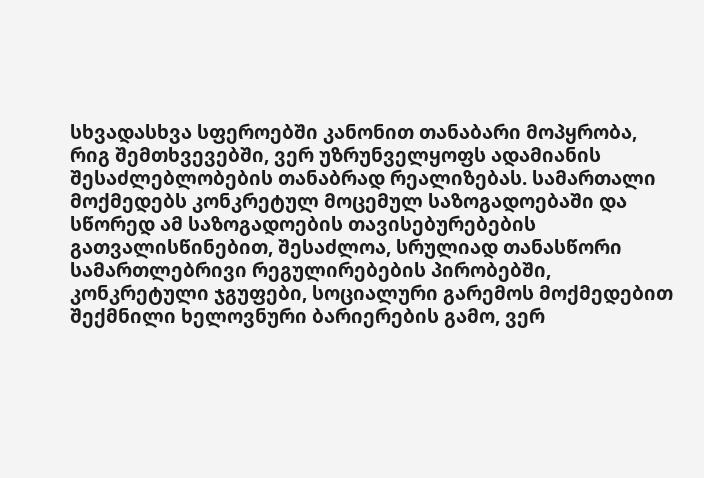სხვადასხვა სფეროებში კანონით თანაბარი მოპყრობა, რიგ შემთხვევებში, ვერ უზრუნველყოფს ადამიანის შესაძლებლობების თანაბრად რეალიზებას. სამართალი მოქმედებს კონკრეტულ მოცემულ საზოგადოებაში და სწორედ ამ საზოგადოების თავისებურებების გათვალისწინებით, შესაძლოა, სრულიად თანასწორი სამართლებრივი რეგულირებების პირობებში, კონკრეტული ჯგუფები, სოციალური გარემოს მოქმედებით შექმნილი ხელოვნური ბარიერების გამო, ვერ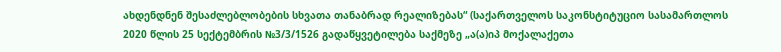ახდენდნენ შესაძლებლობების სხვათა თანაბრად რეალიზებას“ (საქართველოს საკონსტიტუციო სასამართლოს 2020 წლის 25 სექტემბრის №3/3/1526 გადაწყვეტილება საქმეზე „ა(ა)იპ მოქალაქეთა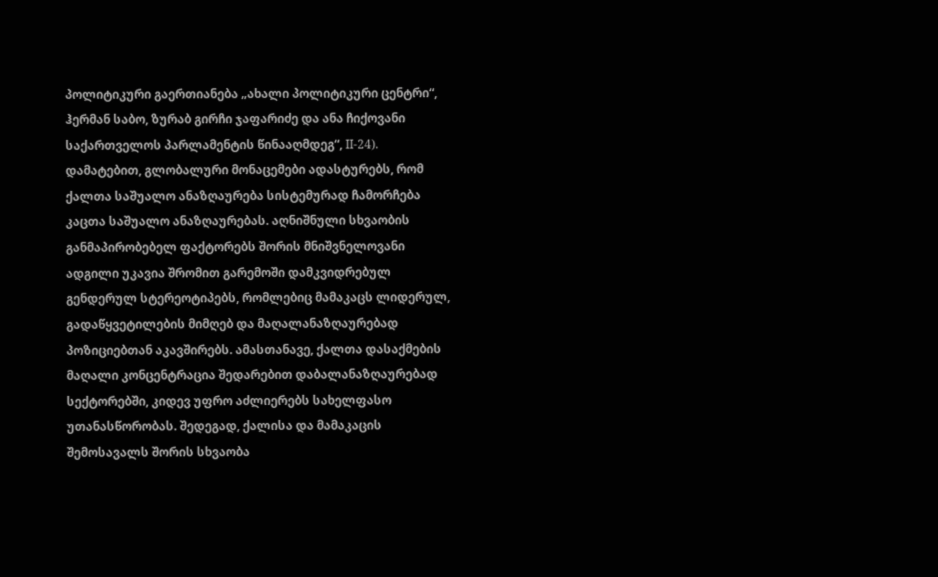პოლიტიკური გაერთიანება „ახალი პოლიტიკური ცენტრი“, ჰერმან საბო, ზურაბ გირჩი ჯაფარიძე და ანა ჩიქოვანი საქართველოს პარლამენტის წინააღმდეგ“, II-24). დამატებით, გლობალური მონაცემები ადასტურებს, რომ ქალთა საშუალო ანაზღაურება სისტემურად ჩამორჩება კაცთა საშუალო ანაზღაურებას. აღნიშნული სხვაობის განმაპირობებელ ფაქტორებს შორის მნიშვნელოვანი ადგილი უკავია შრომით გარემოში დამკვიდრებულ გენდერულ სტერეოტიპებს, რომლებიც მამაკაცს ლიდერულ, გადაწყვეტილების მიმღებ და მაღალანაზღაურებად პოზიციებთან აკავშირებს. ამასთანავე, ქალთა დასაქმების მაღალი კონცენტრაცია შედარებით დაბალანაზღაურებად სექტორებში, კიდევ უფრო აძლიერებს სახელფასო უთანასწორობას. შედეგად, ქალისა და მამაკაცის შემოსავალს შორის სხვაობა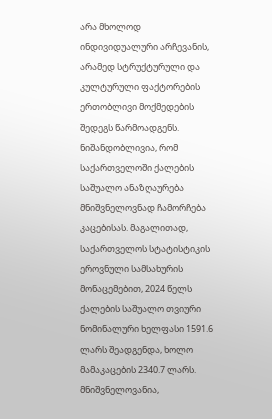არა მხოლოდ ინდივიდუალური არჩევანის, არამედ სტრუქტურული და კულტურული ფაქტორების ერთობლივი მოქმედების შედეგს წარმოადგენს. ნიშანდობლივია, რომ საქართველოში ქალების საშუალო ანაზღაურება მნიშვნელოვნად ჩამორჩება კაცებისას. მაგალითად, საქართველოს სტატისტიკის ეროვნული სამსახურის მონაცემებით, 2024 წელს ქალების საშუალო თვიური ნომინალური ხელფასი 1591.6 ლარს შეადგენდა, ხოლო მამაკაცების 2340.7 ლარს. მნიშვნელოვანია,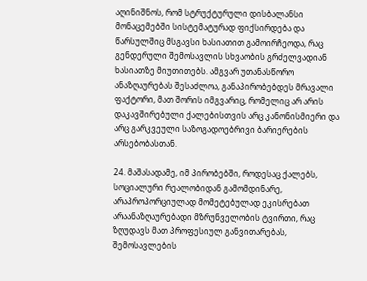აღინიშნოს, რომ სტრუქტურული დისბალანსი მონაცემებში სისტემატურად ფიქსირდება და წარსულშიც მსგავსი ხასიათით გამოირჩეოდა, რაც გენდერული შემოსავლის სხვაობის გრძელვადიან ხასიათზე მიუთითებს. ამგვარ უთანასწორო ანაზღაურებას შესაძლოა, განაპირობებდეს მრავალი ფაქტორი, მათ შორის იმგვარიც, რომელიც არ არის დაკავშირებული ქალებისთვის არც კანონისმიერი და არც გარკვეული საზოგადოებრივი ბარიერების არსებობასთან.

24. მაშასადამე, იმ პირობებში, როდესაც ქალებს, სოციალური რეალობიდან გამომდინარე, არაპროპორციულად მომეტებულად ეკისრებათ არაანაზღაურებადი მზრუნველობის ტვირთი, რაც ზღუდავს მათ პროფესიულ განვითარებას, შემოსავლების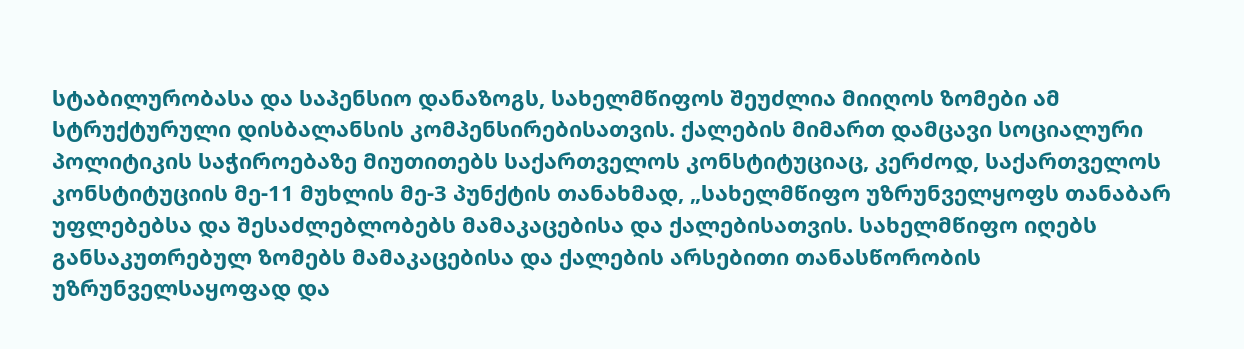სტაბილურობასა და საპენსიო დანაზოგს, სახელმწიფოს შეუძლია მიიღოს ზომები ამ სტრუქტურული დისბალანსის კომპენსირებისათვის. ქალების მიმართ დამცავი სოციალური პოლიტიკის საჭიროებაზე მიუთითებს საქართველოს კონსტიტუციაც, კერძოდ, საქართველოს კონსტიტუციის მე-11 მუხლის მე-3 პუნქტის თანახმად, „სახელმწიფო უზრუნველყოფს თანაბარ უფლებებსა და შესაძლებლობებს მამაკაცებისა და ქალებისათვის. სახელმწიფო იღებს განსაკუთრებულ ზომებს მამაკაცებისა და ქალების არსებითი თანასწორობის უზრუნველსაყოფად და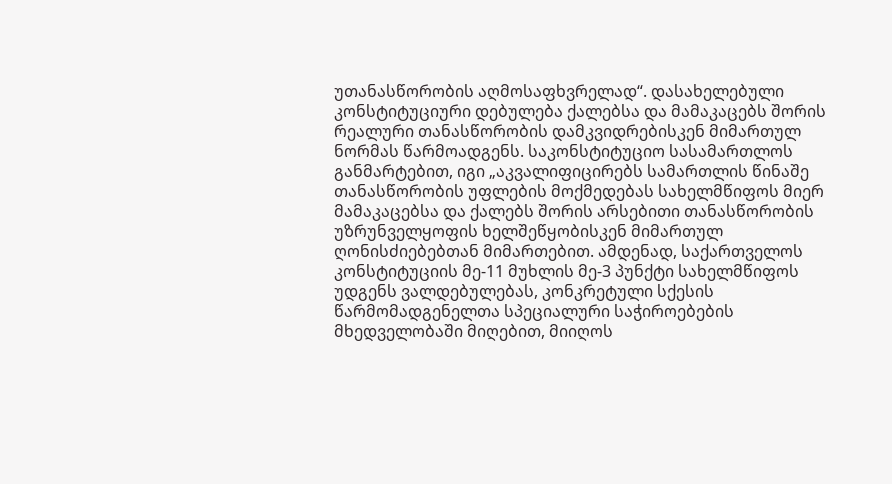უთანასწორობის აღმოსაფხვრელად“. დასახელებული კონსტიტუციური დებულება ქალებსა და მამაკაცებს შორის რეალური თანასწორობის დამკვიდრებისკენ მიმართულ ნორმას წარმოადგენს. საკონსტიტუციო სასამართლოს განმარტებით, იგი „აკვალიფიცირებს სამართლის წინაშე თანასწორობის უფლების მოქმედებას სახელმწიფოს მიერ მამაკაცებსა და ქალებს შორის არსებითი თანასწორობის უზრუნველყოფის ხელშეწყობისკენ მიმართულ ღონისძიებებთან მიმართებით. ამდენად, საქართველოს კონსტიტუციის მე-11 მუხლის მე-3 პუნქტი სახელმწიფოს უდგენს ვალდებულებას, კონკრეტული სქესის წარმომადგენელთა სპეციალური საჭიროებების მხედველობაში მიღებით, მიიღოს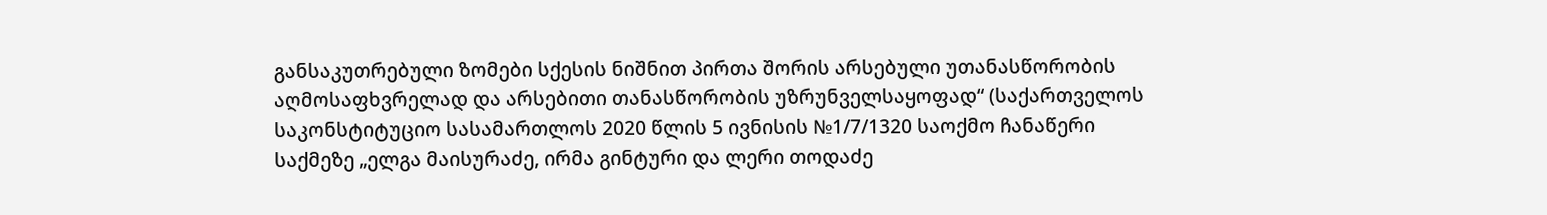განსაკუთრებული ზომები სქესის ნიშნით პირთა შორის არსებული უთანასწორობის აღმოსაფხვრელად და არსებითი თანასწორობის უზრუნველსაყოფად“ (საქართველოს საკონსტიტუციო სასამართლოს 2020 წლის 5 ივნისის №1/7/1320 საოქმო ჩანაწერი საქმეზე „ელგა მაისურაძე, ირმა გინტური და ლერი თოდაძე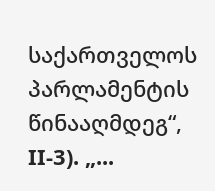საქართველოს პარლამენტის წინააღმდეგ“, II-3). „...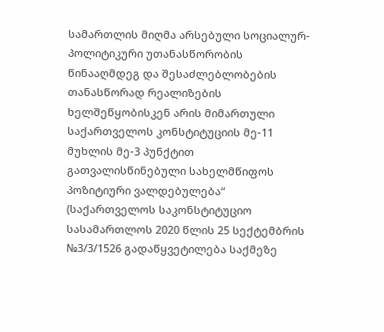სამართლის მიღმა არსებული სოციალურ-პოლიტიკური უთანასწორობის წინააღმდეგ და შესაძლებლობების თანასწორად რეალიზების ხელშეწყობისკენ არის მიმართული საქართველოს კონსტიტუციის მე-11 მუხლის მე-3 პუნქტით გათვალისწინებული სახელმწიფოს პოზიტიური ვალდებულება“ (საქართველოს საკონსტიტუციო სასამართლოს 2020 წლის 25 სექტემბრის №3/3/1526 გადაწყვეტილება საქმეზე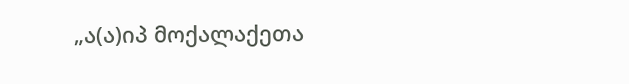„ა(ა)იპ მოქალაქეთა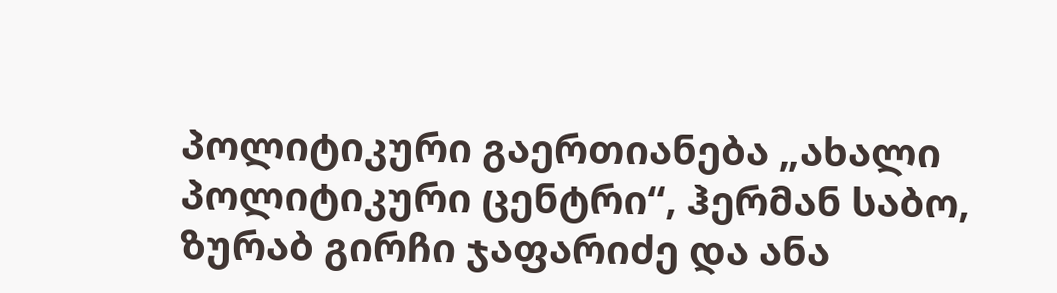პოლიტიკური გაერთიანება „ახალი პოლიტიკური ცენტრი“, ჰერმან საბო, ზურაბ გირჩი ჯაფარიძე და ანა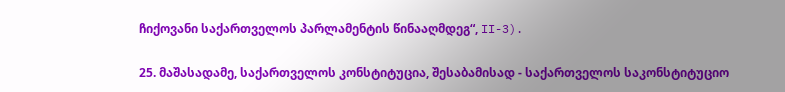ჩიქოვანი საქართველოს პარლამენტის წინააღმდეგ“, II-3).

25. მაშასადამე, საქართველოს კონსტიტუცია, შესაბამისად - საქართველოს საკონსტიტუციო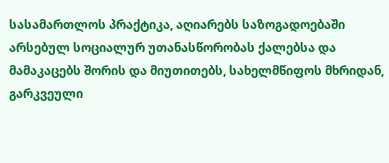სასამართლოს პრაქტიკა, აღიარებს საზოგადოებაში არსებულ სოციალურ უთანასწორობას ქალებსა და მამაკაცებს შორის და მიუთითებს, სახელმწიფოს მხრიდან, გარკვეული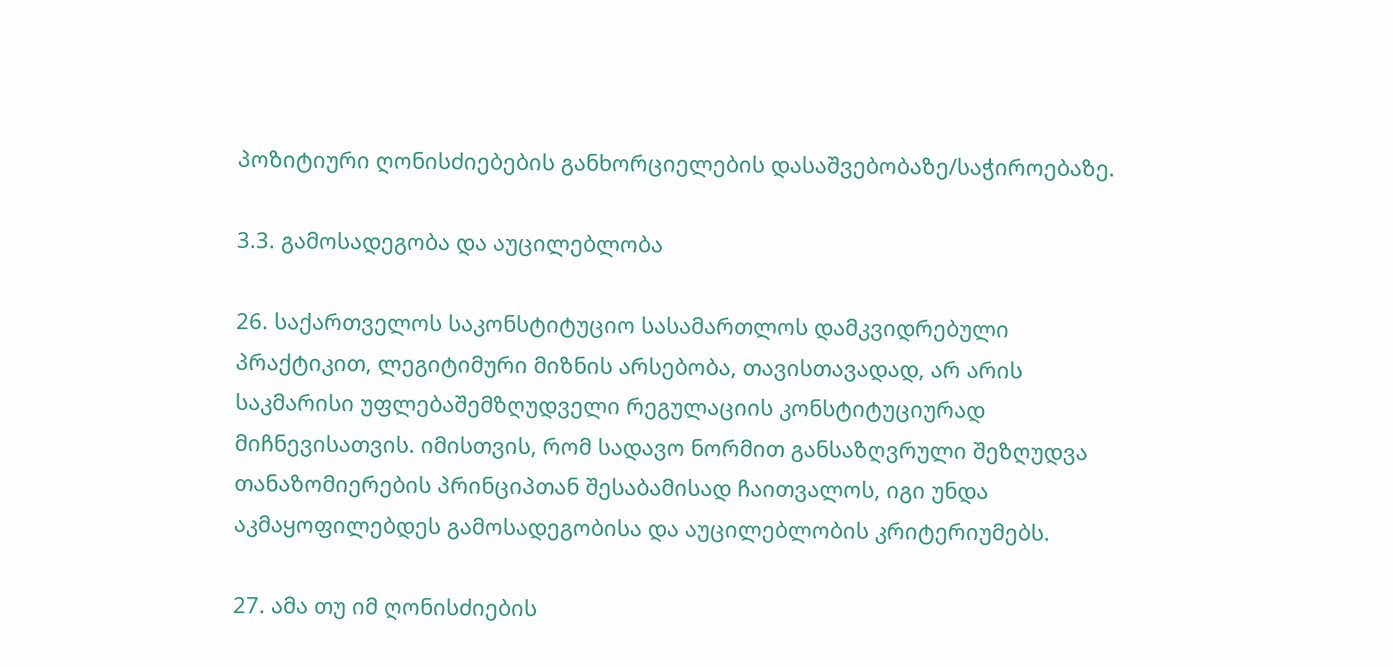პოზიტიური ღონისძიებების განხორციელების დასაშვებობაზე/საჭიროებაზე.

3.3. გამოსადეგობა და აუცილებლობა

26. საქართველოს საკონსტიტუციო სასამართლოს დამკვიდრებული პრაქტიკით, ლეგიტიმური მიზნის არსებობა, თავისთავადად, არ არის საკმარისი უფლებაშემზღუდველი რეგულაციის კონსტიტუციურად მიჩნევისათვის. იმისთვის, რომ სადავო ნორმით განსაზღვრული შეზღუდვა თანაზომიერების პრინციპთან შესაბამისად ჩაითვალოს, იგი უნდა აკმაყოფილებდეს გამოსადეგობისა და აუცილებლობის კრიტერიუმებს.

27. ამა თუ იმ ღონისძიების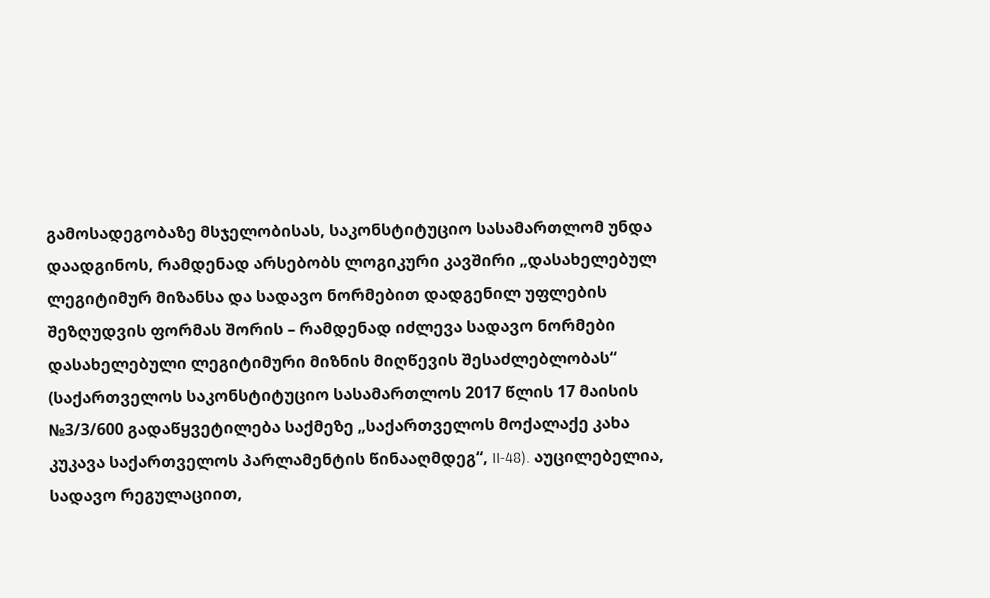გამოსადეგობაზე მსჯელობისას, საკონსტიტუციო სასამართლომ უნდა დაადგინოს, რამდენად არსებობს ლოგიკური კავშირი „დასახელებულ ლეგიტიმურ მიზანსა და სადავო ნორმებით დადგენილ უფლების შეზღუდვის ფორმას შორის – რამდენად იძლევა სადავო ნორმები დასახელებული ლეგიტიმური მიზნის მიღწევის შესაძლებლობას“ (საქართველოს საკონსტიტუციო სასამართლოს 2017 წლის 17 მაისის №3/3/600 გადაწყვეტილება საქმეზე „საქართველოს მოქალაქე კახა კუკავა საქართველოს პარლამენტის წინააღმდეგ“, II-48). აუცილებელია, სადავო რეგულაციით,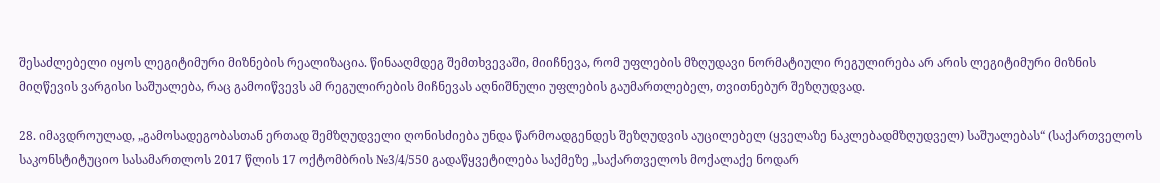შესაძლებელი იყოს ლეგიტიმური მიზნების რეალიზაცია. წინააღმდეგ შემთხვევაში, მიიჩნევა, რომ უფლების მზღუდავი ნორმატიული რეგულირება არ არის ლეგიტიმური მიზნის მიღწევის ვარგისი საშუალება, რაც გამოიწვევს ამ რეგულირების მიჩნევას აღნიშნული უფლების გაუმართლებელ, თვითნებურ შეზღუდვად.

28. იმავდროულად, „გამოსადეგობასთან ერთად შემზღუდველი ღონისძიება უნდა წარმოადგენდეს შეზღუდვის აუცილებელ (ყველაზე ნაკლებადმზღუდველ) საშუალებას“ (საქართველოს საკონსტიტუციო სასამართლოს 2017 წლის 17 ოქტომბრის №3/4/550 გადაწყვეტილება საქმეზე „საქართველოს მოქალაქე ნოდარ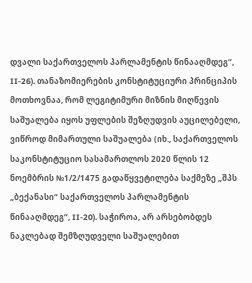დვალი საქართველოს პარლამენტის წინააღმდეგ“, II-26). თანაზომიერების კონსტიტუციური პრინციპის მოთხოვნაა, რომ ლეგიტიმური მიზნის მიღწევის საშუალება იყოს უფლების შეზღუდვის აუცილებელი, ვიწროდ მიმართული საშუალება (იხ., საქართველოს საკონსტიტუციო სასამართლოს 2020 წლის 12 ნოემბრის №1/2/1475 გადაწყვეტილება საქმეზე „შპს „ბექანასი“ საქართველოს პარლამენტის წინააღმდეგ“, II-20). საჭიროა, არ არსებობდეს ნაკლებად შემზღუდველი საშუალებით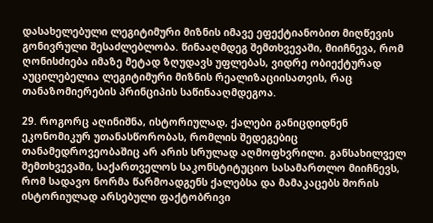დასახელებული ლეგიტიმური მიზნის იმავე ეფექტიანობით მიღწევის გონივრული შესაძლებლობა. წინააღმდეგ შემთხვევაში, მიიჩნევა, რომ ღონისძიება იმაზე მეტად ზღუდავს უფლებას, ვიდრე ობიექტურად აუცილებელია ლეგიტიმური მიზნის რეალიზაციისათვის, რაც თანაზომიერების პრინციპის საწინააღმდეგოა.

29. როგორც აღინიშნა, ისტორიულად, ქალები განიცდიდნენ ეკონომიკურ უთანასწორობას, რომლის შედეგებიც თანამედროვეობაშიც არ არის სრულად აღმოფხვრილი. განსახილველ შემთხვევაში, საქართველოს საკონსტიტუციო სასამართლო მიიჩნევს, რომ სადავო ნორმა წარმოადგენს ქალებსა და მამაკაცებს შორის ისტორიულად არსებული ფაქტობრივი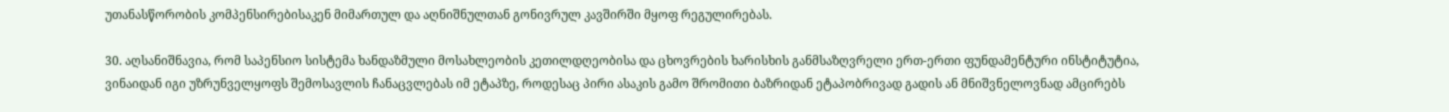უთანასწორობის კომპენსირებისაკენ მიმართულ და აღნიშნულთან გონივრულ კავშირში მყოფ რეგულირებას.

30. აღსანიშნავია, რომ საპენსიო სისტემა ხანდაზმული მოსახლეობის კეთილდღეობისა და ცხოვრების ხარისხის განმსაზღვრელი ერთ-ერთი ფუნდამენტური ინსტიტუტია, ვინაიდან იგი უზრუნველყოფს შემოსავლის ჩანაცვლებას იმ ეტაპზე, როდესაც პირი ასაკის გამო შრომითი ბაზრიდან ეტაპობრივად გადის ან მნიშვნელოვნად ამცირებს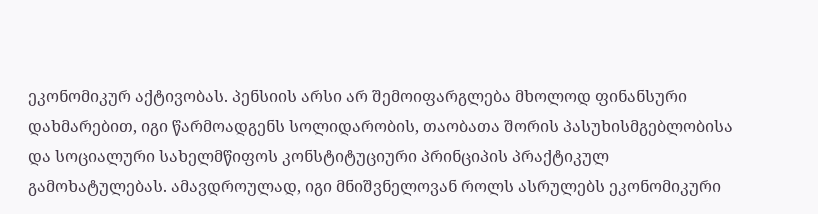ეკონომიკურ აქტივობას. პენსიის არსი არ შემოიფარგლება მხოლოდ ფინანსური დახმარებით, იგი წარმოადგენს სოლიდარობის, თაობათა შორის პასუხისმგებლობისა და სოციალური სახელმწიფოს კონსტიტუციური პრინციპის პრაქტიკულ გამოხატულებას. ამავდროულად, იგი მნიშვნელოვან როლს ასრულებს ეკონომიკური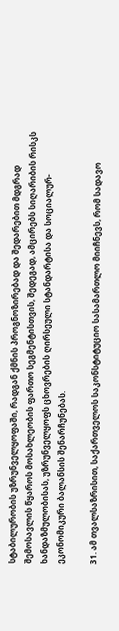სტაბილურობის უზრუნველყოფაში, რადგან ქმნის პროგნოზირებად და შედარებით მდგრად შემოსავლის წყაროს მოსახლეობის ფართო სეგმენტისთვის, შედეგად, ამცირებს სიღარიბის რისკს ხანდაზმულობისას, უზრუნველყოფს ცხოვრების ღირსეული სტანდარტისა და სოციალურ-ეკონომიკური ბალანსის შენარჩუნებას.

31. ამ თვალსაზრისით, საქართველოს საკონსტიტუციო სასამართლო მიიჩნევს, რომ სადავო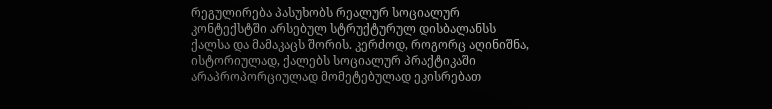რეგულირება პასუხობს რეალურ სოციალურ კონტექსტში არსებულ სტრუქტურულ დისბალანსს ქალსა და მამაკაცს შორის. კერძოდ, როგორც აღინიშნა, ისტორიულად, ქალებს სოციალურ პრაქტიკაში არაპროპორციულად მომეტებულად ეკისრებათ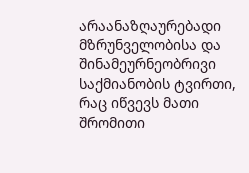არაანაზღაურებადი მზრუნველობისა და შინამეურნეობრივი საქმიანობის ტვირთი, რაც იწვევს მათი შრომითი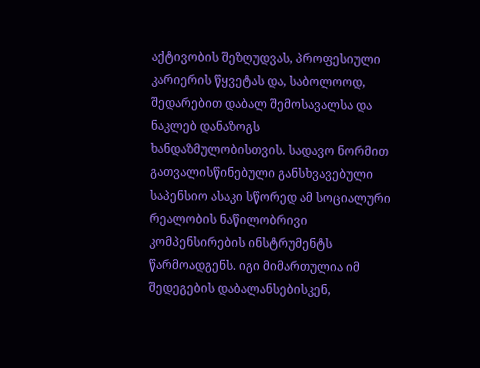აქტივობის შეზღუდვას, პროფესიული კარიერის წყვეტას და, საბოლოოდ, შედარებით დაბალ შემოსავალსა და ნაკლებ დანაზოგს ხანდაზმულობისთვის. სადავო ნორმით გათვალისწინებული განსხვავებული საპენსიო ასაკი სწორედ ამ სოციალური რეალობის ნაწილობრივი კომპენსირების ინსტრუმენტს წარმოადგენს. იგი მიმართულია იმ შედეგების დაბალანსებისკენ,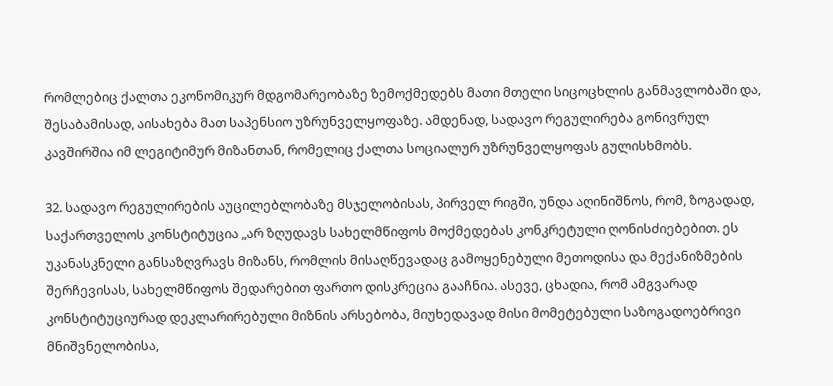რომლებიც ქალთა ეკონომიკურ მდგომარეობაზე ზემოქმედებს მათი მთელი სიცოცხლის განმავლობაში და, შესაბამისად, აისახება მათ საპენსიო უზრუნველყოფაზე. ამდენად, სადავო რეგულირება გონივრულ კავშირშია იმ ლეგიტიმურ მიზანთან, რომელიც ქალთა სოციალურ უზრუნველყოფას გულისხმობს.

32. სადავო რეგულირების აუცილებლობაზე მსჯელობისას, პირველ რიგში, უნდა აღინიშნოს, რომ, ზოგადად, საქართველოს კონსტიტუცია „არ ზღუდავს სახელმწიფოს მოქმედებას კონკრეტული ღონისძიებებით. ეს უკანასკნელი განსაზღვრავს მიზანს, რომლის მისაღწევადაც გამოყენებული მეთოდისა და მექანიზმების შერჩევისას, სახელმწიფოს შედარებით ფართო დისკრეცია გააჩნია. ასევე, ცხადია, რომ ამგვარად კონსტიტუციურად დეკლარირებული მიზნის არსებობა, მიუხედავად მისი მომეტებული საზოგადოებრივი მნიშვნელობისა,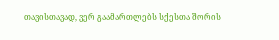თავისთავად, ვერ გაამართლებს სქესთა შორის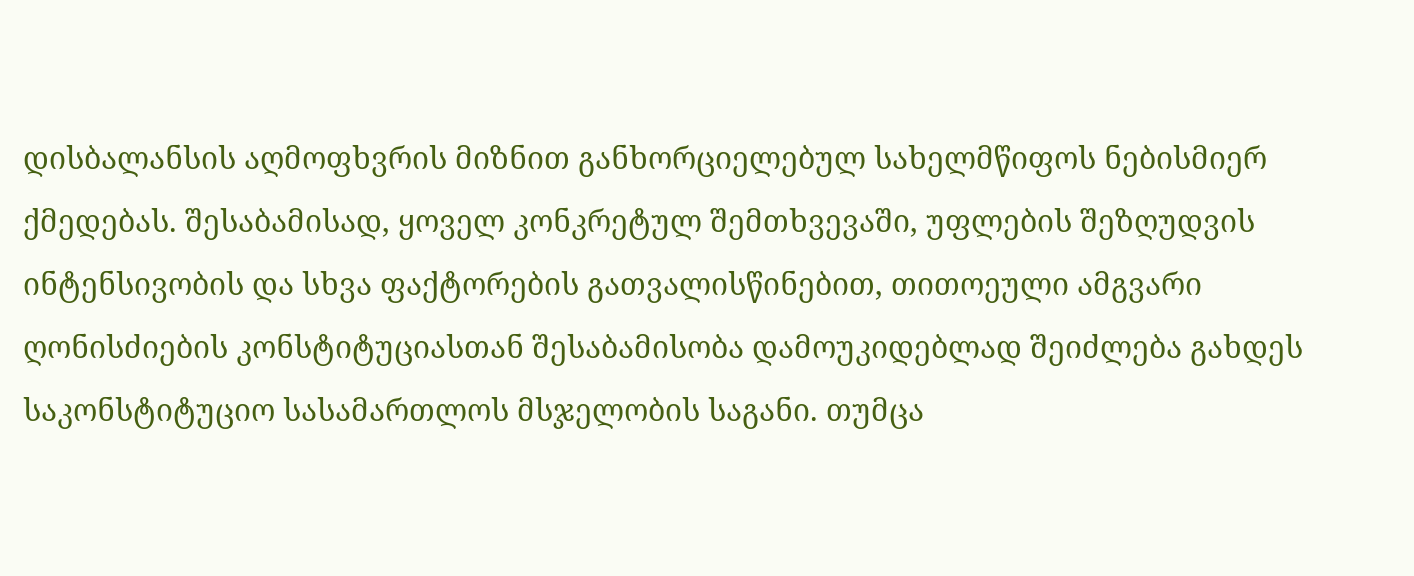დისბალანსის აღმოფხვრის მიზნით განხორციელებულ სახელმწიფოს ნებისმიერ ქმედებას. შესაბამისად, ყოველ კონკრეტულ შემთხვევაში, უფლების შეზღუდვის ინტენსივობის და სხვა ფაქტორების გათვალისწინებით, თითოეული ამგვარი ღონისძიების კონსტიტუციასთან შესაბამისობა დამოუკიდებლად შეიძლება გახდეს საკონსტიტუციო სასამართლოს მსჯელობის საგანი. თუმცა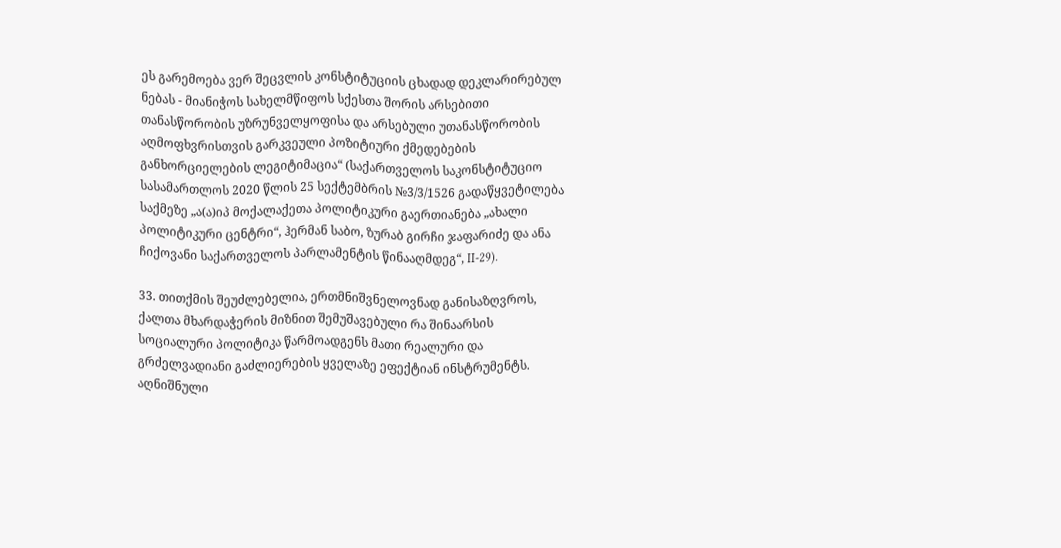ეს გარემოება ვერ შეცვლის კონსტიტუციის ცხადად დეკლარირებულ ნებას - მიანიჭოს სახელმწიფოს სქესთა შორის არსებითი თანასწორობის უზრუნველყოფისა და არსებული უთანასწორობის აღმოფხვრისთვის გარკვეული პოზიტიური ქმედებების განხორციელების ლეგიტიმაცია“ (საქართველოს საკონსტიტუციო სასამართლოს 2020 წლის 25 სექტემბრის №3/3/1526 გადაწყვეტილება საქმეზე „ა(ა)იპ მოქალაქეთა პოლიტიკური გაერთიანება „ახალი პოლიტიკური ცენტრი“, ჰერმან საბო, ზურაბ გირჩი ჯაფარიძე და ანა ჩიქოვანი საქართველოს პარლამენტის წინააღმდეგ“, II-29).

33. თითქმის შეუძლებელია, ერთმნიშვნელოვნად განისაზღვროს, ქალთა მხარდაჭერის მიზნით შემუშავებული რა შინაარსის სოციალური პოლიტიკა წარმოადგენს მათი რეალური და გრძელვადიანი გაძლიერების ყველაზე ეფექტიან ინსტრუმენტს. აღნიშნული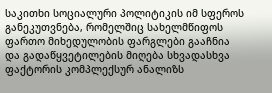საკითხი სოციალური პოლიტიკის იმ სფეროს განეკუთვნება, რომელშიც სახელმწიფოს ფართო მიხედულობის ფარგლები გააჩნია და გადაწყვეტილების მიღება სხვადასხვა ფაქტორის კომპლექსურ ანალიზს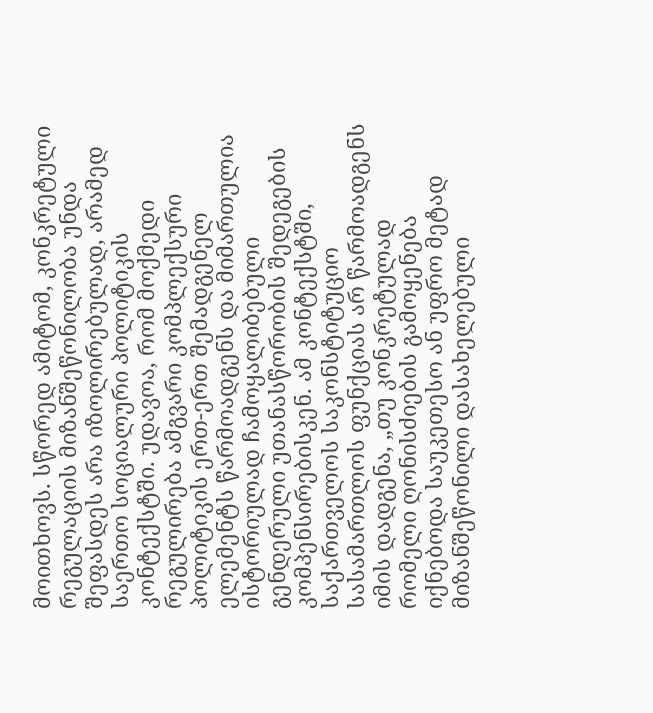მოითხოვს. სწორედ ამიტომ, კონკრეტული რეგულაციის მიზანშეწონილობა უნდა შეფასდეს არა იზოლირებულად, არამედ საერთო სოციალური პოლიტიკის კონტექსტში. უდავოა, რომ მოქმედი რეგულირება ამგვარი კომპლექსური პოლიტიკის ერთ-ერთ შემადგენელ ელემენტს წარმოადგენს და მიმართულია ისტორიულად ჩამოყალიბებული გენდერული უთანასწორობის შედეგების კომპენსირებისკენ. ამ კონტექსტში, საქართველოს საკონსტიტუციო სასამართლოს ფუნქციას არ წარმოადგენს იმის დადგენა, „თუ კონკრეტულად რომელი ღონისძიების გამოყენება იქნებოდა საუკეთესო ან უფრო მეტად მიზანშეწონილი დასახელებული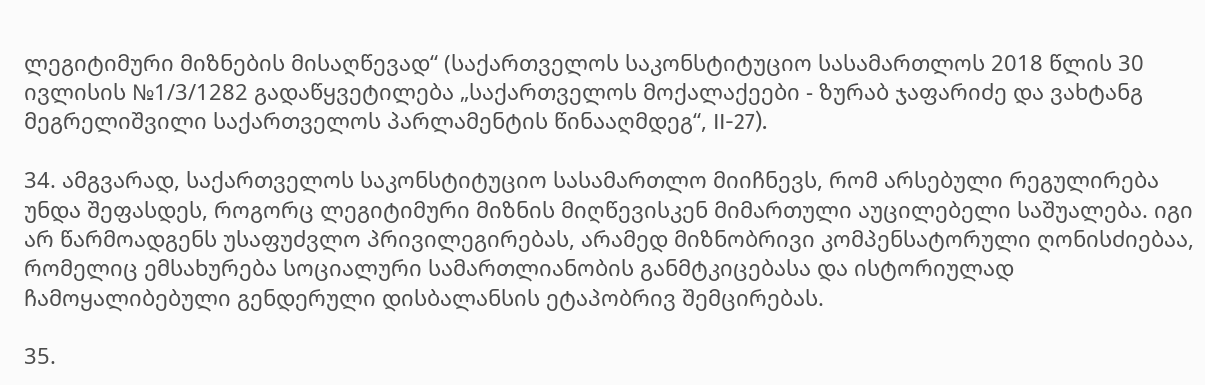ლეგიტიმური მიზნების მისაღწევად“ (საქართველოს საკონსტიტუციო სასამართლოს 2018 წლის 30 ივლისის №1/3/1282 გადაწყვეტილება „საქართველოს მოქალაქეები - ზურაბ ჯაფარიძე და ვახტანგ მეგრელიშვილი საქართველოს პარლამენტის წინააღმდეგ“, II-27).

34. ამგვარად, საქართველოს საკონსტიტუციო სასამართლო მიიჩნევს, რომ არსებული რეგულირება უნდა შეფასდეს, როგორც ლეგიტიმური მიზნის მიღწევისკენ მიმართული აუცილებელი საშუალება. იგი არ წარმოადგენს უსაფუძვლო პრივილეგირებას, არამედ მიზნობრივი კომპენსატორული ღონისძიებაა, რომელიც ემსახურება სოციალური სამართლიანობის განმტკიცებასა და ისტორიულად ჩამოყალიბებული გენდერული დისბალანსის ეტაპობრივ შემცირებას.

35.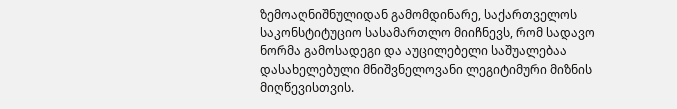ზემოაღნიშნულიდან გამომდინარე, საქართველოს საკონსტიტუციო სასამართლო მიიჩნევს, რომ სადავო ნორმა გამოსადეგი და აუცილებელი საშუალებაა დასახელებული მნიშვნელოვანი ლეგიტიმური მიზნის მიღწევისთვის.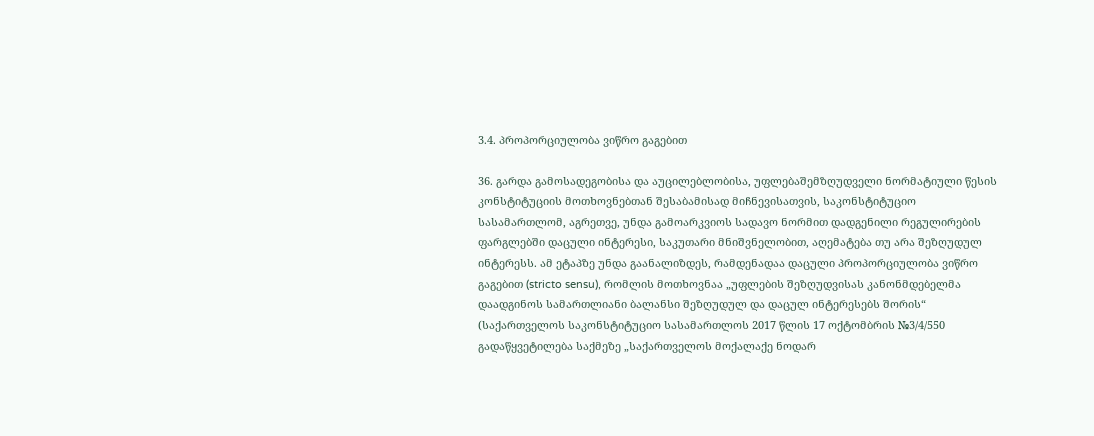3.4. პროპორციულობა ვიწრო გაგებით

36. გარდა გამოსადეგობისა და აუცილებლობისა, უფლებაშემზღუდველი ნორმატიული წესის კონსტიტუციის მოთხოვნებთან შესაბამისად მიჩნევისათვის, საკონსტიტუციო სასამართლომ, აგრეთვე, უნდა გამოარკვიოს სადავო ნორმით დადგენილი რეგულირების ფარგლებში დაცული ინტერესი, საკუთარი მნიშვნელობით, აღემატება თუ არა შეზღუდულ ინტერესს. ამ ეტაპზე უნდა გაანალიზდეს, რამდენადაა დაცული პროპორციულობა ვიწრო გაგებით (stricto sensu), რომლის მოთხოვნაა „უფლების შეზღუდვისას კანონმდებელმა დაადგინოს სამართლიანი ბალანსი შეზღუდულ და დაცულ ინტერესებს შორის“ (საქართველოს საკონსტიტუციო სასამართლოს 2017 წლის 17 ოქტომბრის №3/4/550 გადაწყვეტილება საქმეზე „საქართველოს მოქალაქე ნოდარ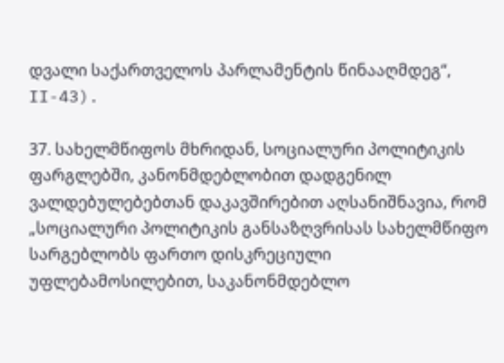დვალი საქართველოს პარლამენტის წინააღმდეგ“, II-43).

37. სახელმწიფოს მხრიდან, სოციალური პოლიტიკის ფარგლებში, კანონმდებლობით დადგენილ ვალდებულებებთან დაკავშირებით აღსანიშნავია, რომ „სოციალური პოლიტიკის განსაზღვრისას სახელმწიფო სარგებლობს ფართო დისკრეციული უფლებამოსილებით, საკანონმდებლო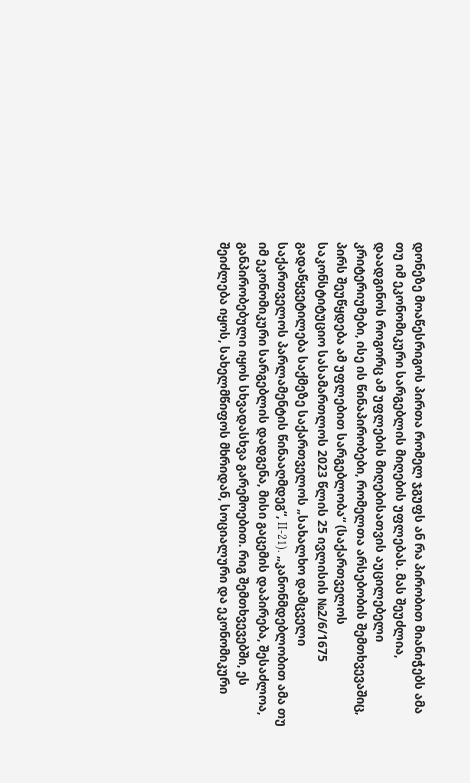დონეზე მოაწესრიგოს პირთა რომელ ჯგუფს ან რა პირობით მიანიჭებს ამა თუ იმ ეკონომიკური სარგებლის მიღების უფლებას. მას შეუძლია, დაადგინოს როგორც ამ უფლების მიღებისათვის აუცილებელი კრიტერიუმები, ისე ის წინაპირობები, რომელთა არსებობის შემთხვევაშიც, პირს შეუწყდება ამ უფლებით სარგებლობა“ (საქართველოს საკონსტიტუციო სასამართლოს 2023 წლის 25 ივლისის №2/6/1675 გადაწყვეტილება საქმეზე საქართველოს „სახალხო დამცველი საქართველოს პარლამენტის წინააღმდეგ“, II-21). „კანონმდებლობით ამა თუ იმ ეკონომიკური სარგებლის დადგენა, მისი გაცემის დაპირება, შესაძლოა, განპირობებული იყოს სხვადასხვა გარემოებით. რიგ შემთხვევებში, ეს შეიძლება იყოს, სახელმწიფოს მხრიდან, სოციალური და ეკონომიკური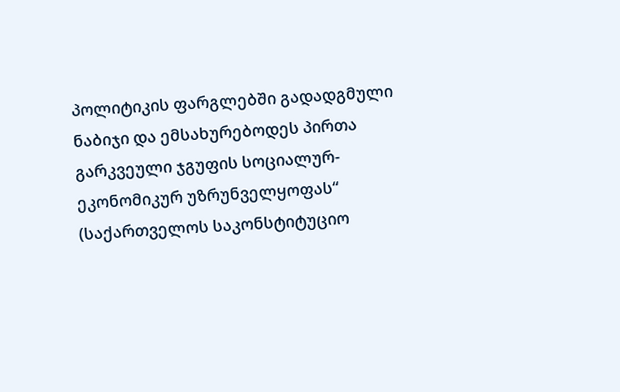პოლიტიკის ფარგლებში გადადგმული ნაბიჯი და ემსახურებოდეს პირთა გარკვეული ჯგუფის სოციალურ-ეკონომიკურ უზრუნველყოფას“ (საქართველოს საკონსტიტუციო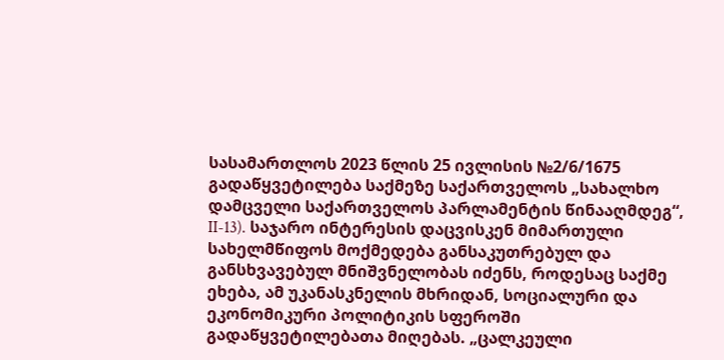სასამართლოს 2023 წლის 25 ივლისის №2/6/1675 გადაწყვეტილება საქმეზე საქართველოს „სახალხო დამცველი საქართველოს პარლამენტის წინააღმდეგ“, II-13). საჯარო ინტერესის დაცვისკენ მიმართული სახელმწიფოს მოქმედება განსაკუთრებულ და განსხვავებულ მნიშვნელობას იძენს, როდესაც საქმე ეხება, ამ უკანასკნელის მხრიდან, სოციალური და ეკონომიკური პოლიტიკის სფეროში გადაწყვეტილებათა მიღებას. „ცალკეული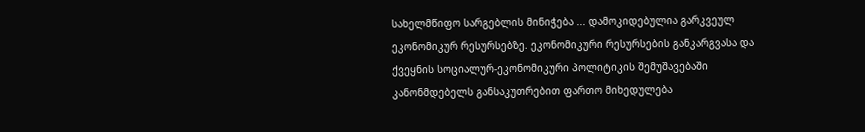სახელმწიფო სარგებლის მინიჭება ... დამოკიდებულია გარკვეულ ეკონომიკურ რესურსებზე. ეკონომიკური რესურსების განკარგვასა და ქვეყნის სოციალურ-ეკონომიკური პოლიტიკის შემუშავებაში კანონმდებელს განსაკუთრებით ფართო მიხედულება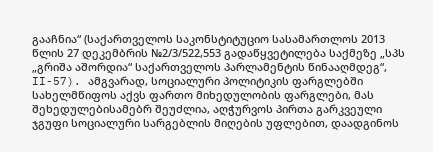გააჩნია“ (საქართველოს საკონსტიტუციო სასამართლოს 2013 წლის 27 დეკემბრის №2/3/522,553 გადაწყვეტილება საქმეზე „სპს „გრიშა აშორდია“ საქართველოს პარლამენტის წინააღმდეგ“, II-57). ამგვარად, სოციალური პოლიტიკის ფარგლებში სახელმწიფოს აქვს ფართო მიხედულობის ფარგლები, მას შეხედულებისამებრ შეუძლია, აღჭურვოს პირთა გარკვეული ჯგუფი სოციალური სარგებლის მიღების უფლებით, დაადგინოს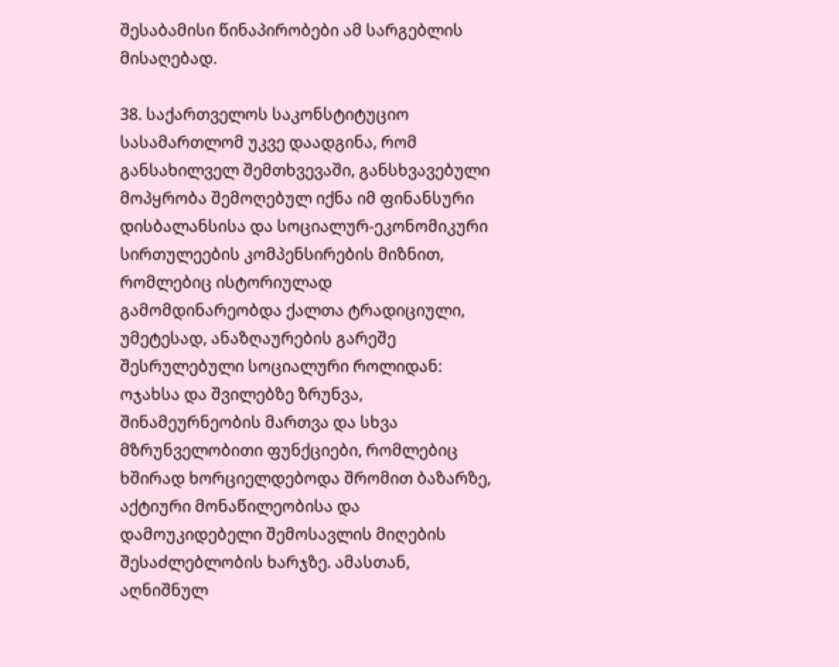შესაბამისი წინაპირობები ამ სარგებლის მისაღებად.

38. საქართველოს საკონსტიტუციო სასამართლომ უკვე დაადგინა, რომ განსახილველ შემთხვევაში, განსხვავებული მოპყრობა შემოღებულ იქნა იმ ფინანსური დისბალანსისა და სოციალურ-ეკონომიკური სირთულეების კომპენსირების მიზნით, რომლებიც ისტორიულად გამომდინარეობდა ქალთა ტრადიციული, უმეტესად, ანაზღაურების გარეშე შესრულებული სოციალური როლიდან: ოჯახსა და შვილებზე ზრუნვა, შინამეურნეობის მართვა და სხვა მზრუნველობითი ფუნქციები, რომლებიც ხშირად ხორციელდებოდა შრომით ბაზარზე, აქტიური მონაწილეობისა და დამოუკიდებელი შემოსავლის მიღების შესაძლებლობის ხარჯზე. ამასთან, აღნიშნულ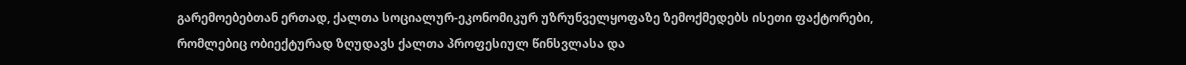გარემოებებთან ერთად, ქალთა სოციალურ-ეკონომიკურ უზრუნველყოფაზე ზემოქმედებს ისეთი ფაქტორები, რომლებიც ობიექტურად ზღუდავს ქალთა პროფესიულ წინსვლასა და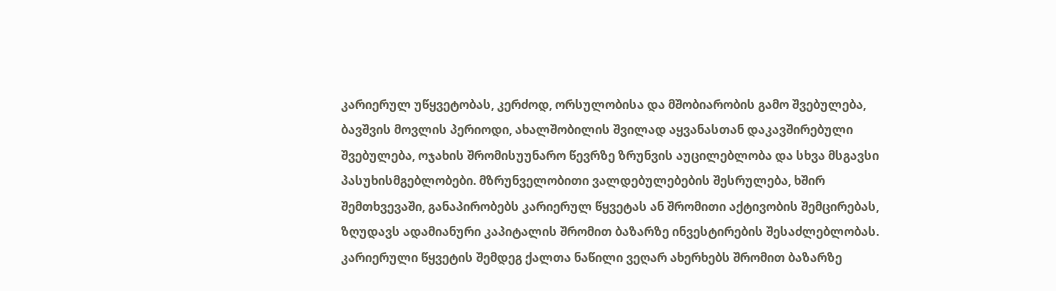კარიერულ უწყვეტობას, კერძოდ, ორსულობისა და მშობიარობის გამო შვებულება, ბავშვის მოვლის პერიოდი, ახალშობილის შვილად აყვანასთან დაკავშირებული შვებულება, ოჯახის შრომისუუნარო წევრზე ზრუნვის აუცილებლობა და სხვა მსგავსი პასუხისმგებლობები. მზრუნველობითი ვალდებულებების შესრულება, ხშირ შემთხვევაში, განაპირობებს კარიერულ წყვეტას ან შრომითი აქტივობის შემცირებას, ზღუდავს ადამიანური კაპიტალის შრომით ბაზარზე ინვესტირების შესაძლებლობას. კარიერული წყვეტის შემდეგ ქალთა ნაწილი ვეღარ ახერხებს შრომით ბაზარზე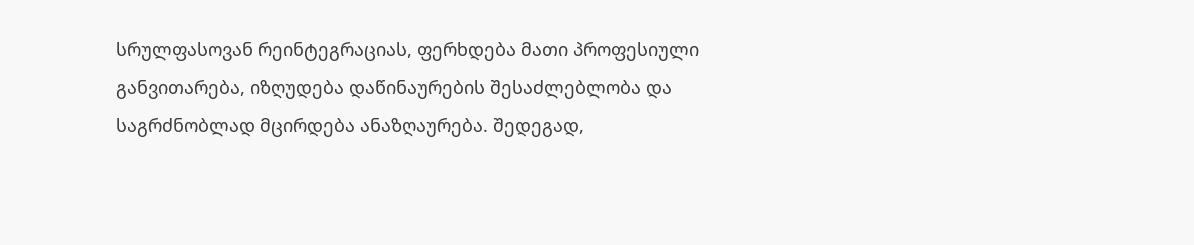სრულფასოვან რეინტეგრაციას, ფერხდება მათი პროფესიული განვითარება, იზღუდება დაწინაურების შესაძლებლობა და საგრძნობლად მცირდება ანაზღაურება. შედეგად,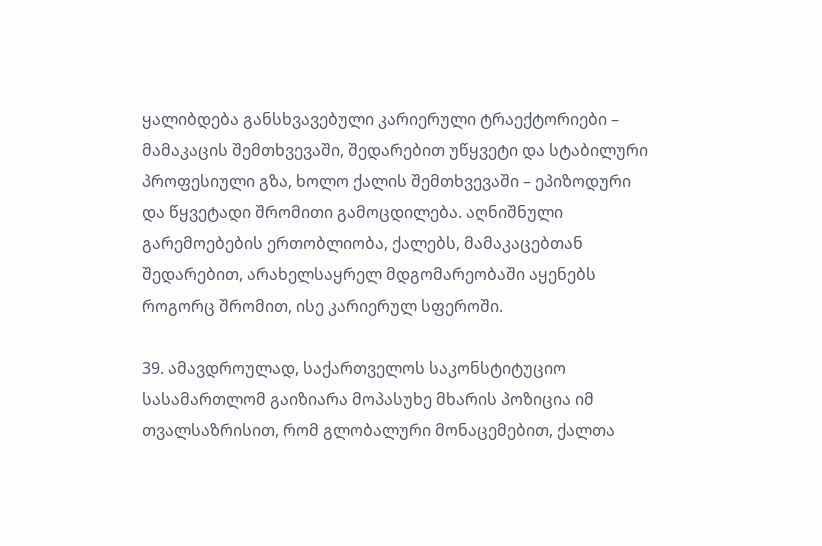ყალიბდება განსხვავებული კარიერული ტრაექტორიები – მამაკაცის შემთხვევაში, შედარებით უწყვეტი და სტაბილური პროფესიული გზა, ხოლო ქალის შემთხვევაში – ეპიზოდური და წყვეტადი შრომითი გამოცდილება. აღნიშნული გარემოებების ერთობლიობა, ქალებს, მამაკაცებთან შედარებით, არახელსაყრელ მდგომარეობაში აყენებს როგორც შრომით, ისე კარიერულ სფეროში.

39. ამავდროულად, საქართველოს საკონსტიტუციო სასამართლომ გაიზიარა მოპასუხე მხარის პოზიცია იმ თვალსაზრისით, რომ გლობალური მონაცემებით, ქალთა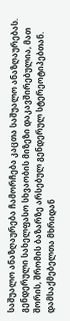საშუალო ანაზღაურება ჩამორჩება კაცთა საშუალო ანაზღაურებას. გენდერული სახელფასო სხვაობის მიზეზი დაკავშირებულია, მათ შორის, შრომის ბაზარზე არსებულ გენდერულ სტერეოტიპებთან. დამსაქმებელთა მხრიდან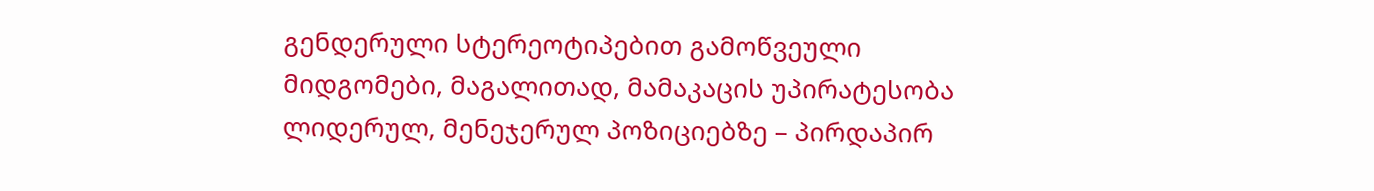გენდერული სტერეოტიპებით გამოწვეული მიდგომები, მაგალითად, მამაკაცის უპირატესობა ლიდერულ, მენეჯერულ პოზიციებზე – პირდაპირ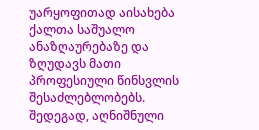უარყოფითად აისახება ქალთა საშუალო ანაზღაურებაზე და ზღუდავს მათი პროფესიული წინსვლის შესაძლებლობებს. შედეგად, აღნიშნული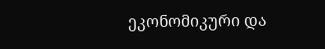ეკონომიკური და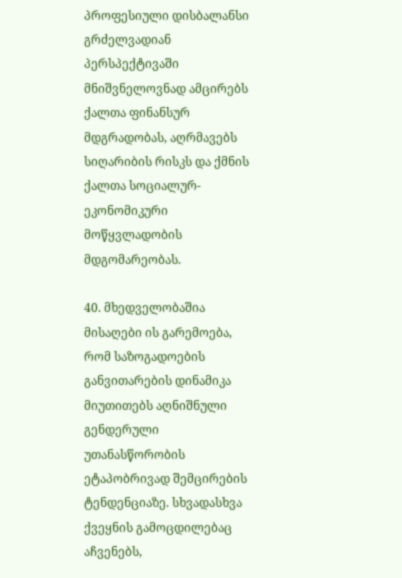პროფესიული დისბალანსი გრძელვადიან პერსპექტივაში მნიშვნელოვნად ამცირებს ქალთა ფინანსურ მდგრადობას, აღრმავებს სიღარიბის რისკს და ქმნის ქალთა სოციალურ-ეკონომიკური მოწყვლადობის მდგომარეობას.

40. მხედველობაშია მისაღები ის გარემოება, რომ საზოგადოების განვითარების დინამიკა მიუთითებს აღნიშნული გენდერული უთანასწორობის ეტაპობრივად შემცირების ტენდენციაზე. სხვადასხვა ქვეყნის გამოცდილებაც აჩვენებს,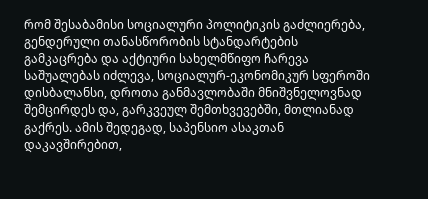რომ შესაბამისი სოციალური პოლიტიკის გაძლიერება, გენდერული თანასწორობის სტანდარტების გამკაცრება და აქტიური სახელმწიფო ჩარევა საშუალებას იძლევა, სოციალურ-ეკონომიკურ სფეროში დისბალანსი, დროთა განმავლობაში მნიშვნელოვნად შემცირდეს და, გარკვეულ შემთხვევებში, მთლიანად გაქრეს. ამის შედეგად, საპენსიო ასაკთან დაკავშირებით,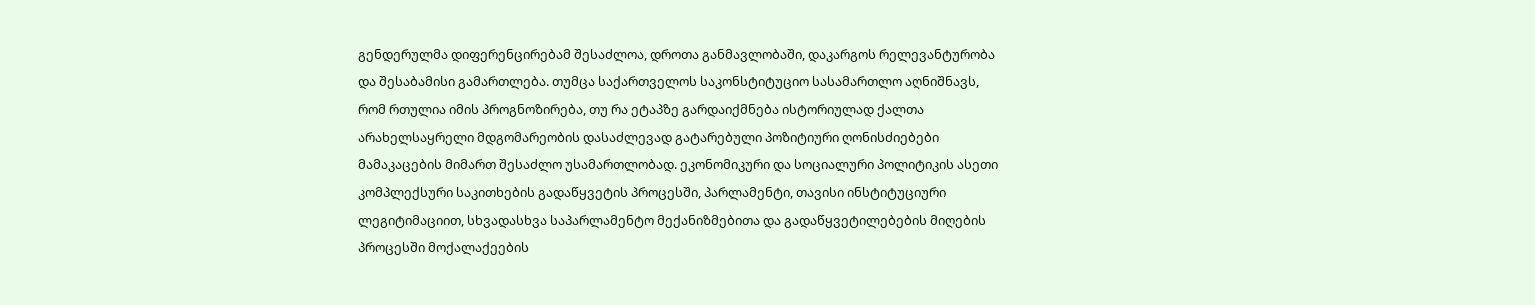გენდერულმა დიფერენცირებამ შესაძლოა, დროთა განმავლობაში, დაკარგოს რელევანტურობა და შესაბამისი გამართლება. თუმცა საქართველოს საკონსტიტუციო სასამართლო აღნიშნავს, რომ რთულია იმის პროგნოზირება, თუ რა ეტაპზე გარდაიქმნება ისტორიულად ქალთა არახელსაყრელი მდგომარეობის დასაძლევად გატარებული პოზიტიური ღონისძიებები მამაკაცების მიმართ შესაძლო უსამართლობად. ეკონომიკური და სოციალური პოლიტიკის ასეთი კომპლექსური საკითხების გადაწყვეტის პროცესში, პარლამენტი, თავისი ინსტიტუციური ლეგიტიმაციით, სხვადასხვა საპარლამენტო მექანიზმებითა და გადაწყვეტილებების მიღების პროცესში მოქალაქეების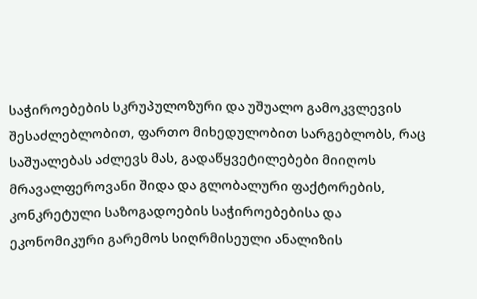საჭიროებების სკრუპულოზური და უშუალო გამოკვლევის შესაძლებლობით, ფართო მიხედულობით სარგებლობს, რაც საშუალებას აძლევს მას, გადაწყვეტილებები მიიღოს მრავალფეროვანი შიდა და გლობალური ფაქტორების, კონკრეტული საზოგადოების საჭიროებებისა და ეკონომიკური გარემოს სიღრმისეული ანალიზის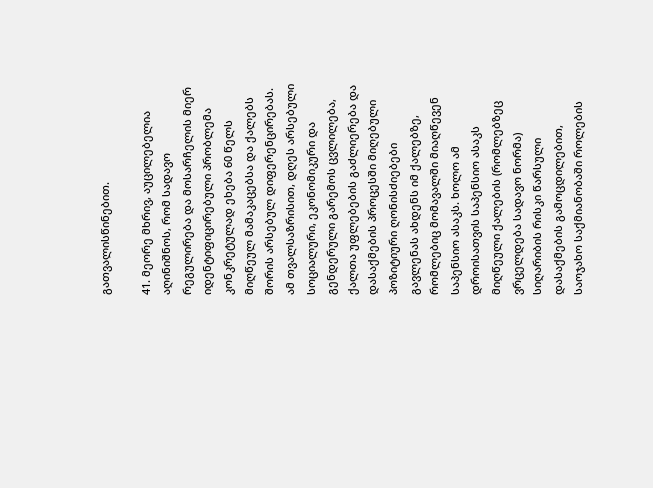გათვალისწინებით.

41. მეორე მხრივ, აუცილებელია აღინიშნოს, რომ სადავო რეგულირება და მოსარჩელის მიერ იდენტიფიცირებული პრობლემა კონკრეტულად ეხება 60 წელს მიღწეულ მამაკაცებსა და ქალებს შორის არსებულ დიფერენცირებას. ამ თვალსაზრისით, დღეს არსებული სოციალური, ეკონომიკური და გენდერული გარემოს ცვლილება, ქალთა უფლებების გაძლიერება და დასაქმების პროცესში მიღებული პოზიტიური ღონისძიებები გავლენას ახდენს იმ ქალებზე, რომლებიც მომავალში მიაღწევენ საპენსიო ასაკს. ხოლო ამ დროისათვის საპენსიო ასაკს მიღწეული ქალების (რომლებზეც ვრცელდება სადავო ნორმა) სიღარიბის რისკი წარსული დასაქმების გამოცდილებით, საოჯახო საქმიანობაში როლების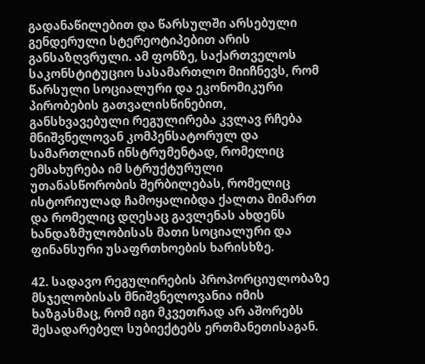გადანაწილებით და წარსულში არსებული გენდერული სტერეოტიპებით არის განსაზღვრული. ამ ფონზე, საქართველოს საკონსტიტუციო სასამართლო მიიჩნევს, რომ წარსული სოციალური და ეკონომიკური პირობების გათვალისწინებით, განსხვავებული რეგულირება კვლავ რჩება მნიშვნელოვან კომპენსატორულ და სამართლიან ინსტრუმენტად, რომელიც ემსახურება იმ სტრუქტურული უთანასწორობის შერბილებას, რომელიც ისტორიულად ჩამოყალიბდა ქალთა მიმართ და რომელიც დღესაც გავლენას ახდენს ხანდაზმულობისას მათი სოციალური და ფინანსური უსაფრთხოების ხარისხზე.

42. სადავო რეგულირების პროპორციულობაზე მსჯელობისას მნიშვნელოვანია იმის ხაზგასმაც, რომ იგი მკვეთრად არ აშორებს შესადარებელ სუბიექტებს ერთმანეთისაგან.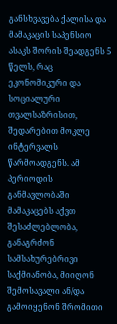განსხვავება ქალისა და მამაკაცის საპენსიო ასაკს შორის შეადგენს 5 წელს, რაც ეკონომიკური და სოციალური თვალსაზრისით, შედარებით მოკლე ინტერვალს წარმოადგენს. ამ პერიოდის განმავლობაში მამაკაცებს აქვთ შესაძლებლობა, განაგრძონ სამსახურებრივი საქმიანობა, მიიღონ შემოსავალი ან/და გამოიყენონ შრომითი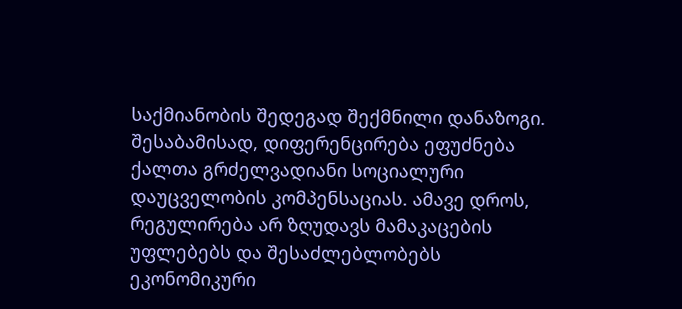საქმიანობის შედეგად შექმნილი დანაზოგი. შესაბამისად, დიფერენცირება ეფუძნება ქალთა გრძელვადიანი სოციალური დაუცველობის კომპენსაციას. ამავე დროს, რეგულირება არ ზღუდავს მამაკაცების უფლებებს და შესაძლებლობებს ეკონომიკური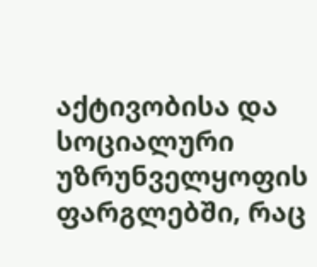აქტივობისა და სოციალური უზრუნველყოფის ფარგლებში, რაც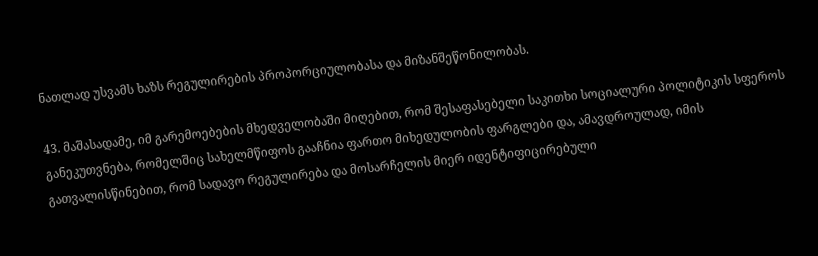ნათლად უსვამს ხაზს რეგულირების პროპორციულობასა და მიზანშეწონილობას.

43. მაშასადამე, იმ გარემოებების მხედველობაში მიღებით, რომ შესაფასებელი საკითხი სოციალური პოლიტიკის სფეროს განეკუთვნება, რომელშიც სახელმწიფოს გააჩნია ფართო მიხედულობის ფარგლები და, ამავდროულად, იმის გათვალისწინებით, რომ სადავო რეგულირება და მოსარჩელის მიერ იდენტიფიცირებული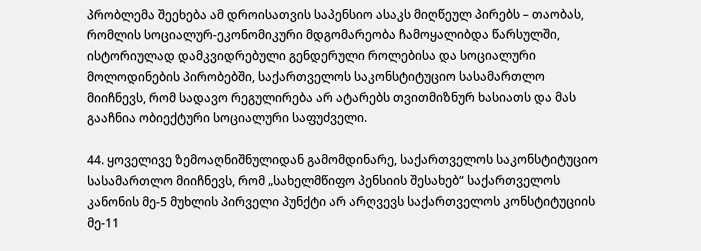პრობლემა შეეხება ამ დროისათვის საპენსიო ასაკს მიღწეულ პირებს – თაობას, რომლის სოციალურ-ეკონომიკური მდგომარეობა ჩამოყალიბდა წარსულში, ისტორიულად დამკვიდრებული გენდერული როლებისა და სოციალური მოლოდინების პირობებში, საქართველოს საკონსტიტუციო სასამართლო მიიჩნევს, რომ სადავო რეგულირება არ ატარებს თვითმიზნურ ხასიათს და მას გააჩნია ობიექტური სოციალური საფუძველი.

44. ყოველივე ზემოაღნიშნულიდან გამომდინარე, საქართველოს საკონსტიტუციო სასამართლო მიიჩნევს, რომ „სახელმწიფო პენსიის შესახებ“ საქართველოს კანონის მე-5 მუხლის პირველი პუნქტი არ არღვევს საქართველოს კონსტიტუციის მე-11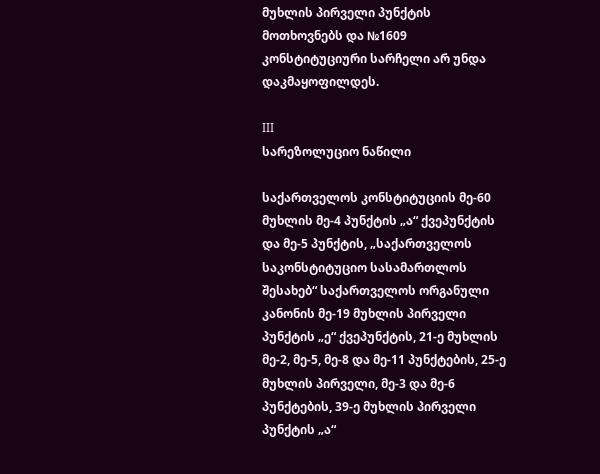მუხლის პირველი პუნქტის მოთხოვნებს და №1609 კონსტიტუციური სარჩელი არ უნდა დაკმაყოფილდეს.

III
სარეზოლუციო ნაწილი

საქართველოს კონსტიტუციის მე-60 მუხლის მე-4 პუნქტის „ა“ ქვეპუნქტის და მე-5 პუნქტის, „საქართველოს საკონსტიტუციო სასამართლოს შესახებ“ საქართველოს ორგანული კანონის მე-19 მუხლის პირველი პუნქტის „ე“ ქვეპუნქტის, 21-ე მუხლის მე-2, მე-5, მე-8 და მე-11 პუნქტების, 25-ე მუხლის პირველი, მე-3 და მე-6 პუნქტების, 39-ე მუხლის პირველი პუნქტის „ა“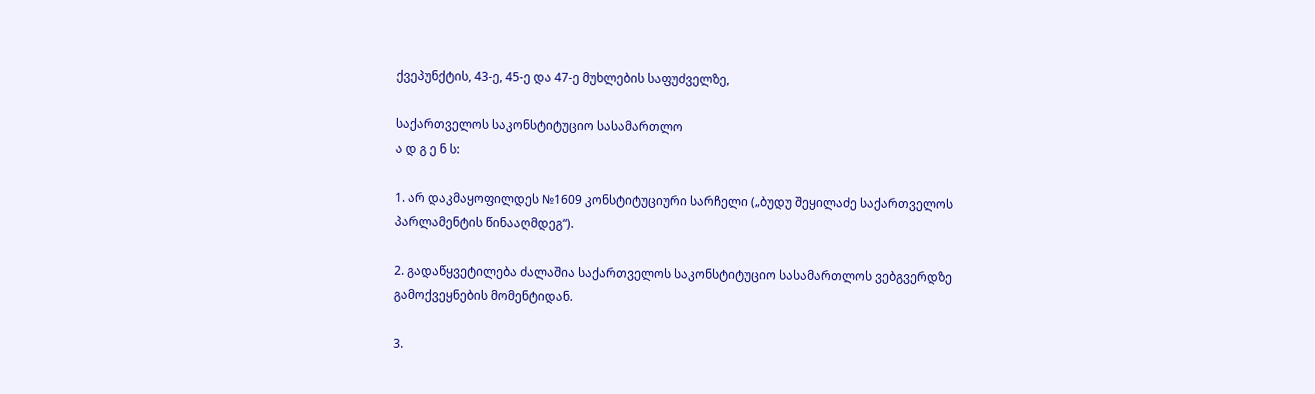ქვეპუნქტის, 43-ე, 45-ე და 47-ე მუხლების საფუძველზე,

საქართველოს საკონსტიტუციო სასამართლო
ა დ გ ე ნ ს:

1. არ დაკმაყოფილდეს №1609 კონსტიტუციური სარჩელი („ბუდუ შეყილაძე საქართველოს პარლამენტის წინააღმდეგ“).

2. გადაწყვეტილება ძალაშია საქართველოს საკონსტიტუციო სასამართლოს ვებგვერდზე გამოქვეყნების მომენტიდან.

3.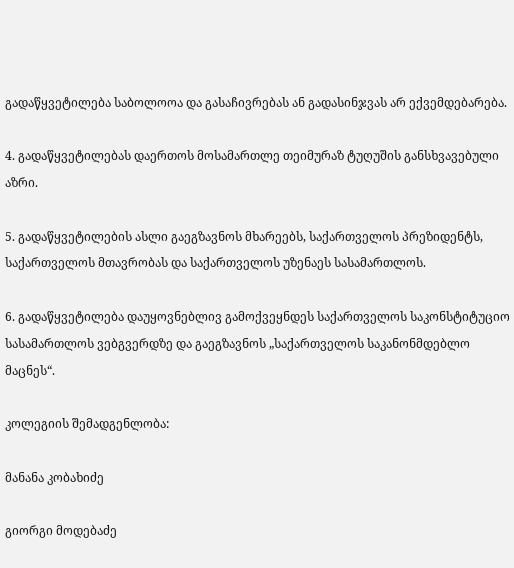გადაწყვეტილება საბოლოოა და გასაჩივრებას ან გადასინჯვას არ ექვემდებარება.

4. გადაწყვეტილებას დაერთოს მოსამართლე თეიმურაზ ტუღუშის განსხვავებული აზრი.

5. გადაწყვეტილების ასლი გაეგზავნოს მხარეებს, საქართველოს პრეზიდენტს, საქართველოს მთავრობას და საქართველოს უზენაეს სასამართლოს.

6. გადაწყვეტილება დაუყოვნებლივ გამოქვეყნდეს საქართველოს საკონსტიტუციო სასამართლოს ვებგვერდზე და გაეგზავნოს „საქართველოს საკანონმდებლო მაცნეს“.

კოლეგიის შემადგენლობა:

მანანა კობახიძე

გიორგი მოდებაძე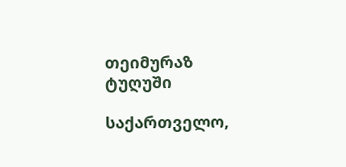თეიმურაზ ტუღუში

საქართველო,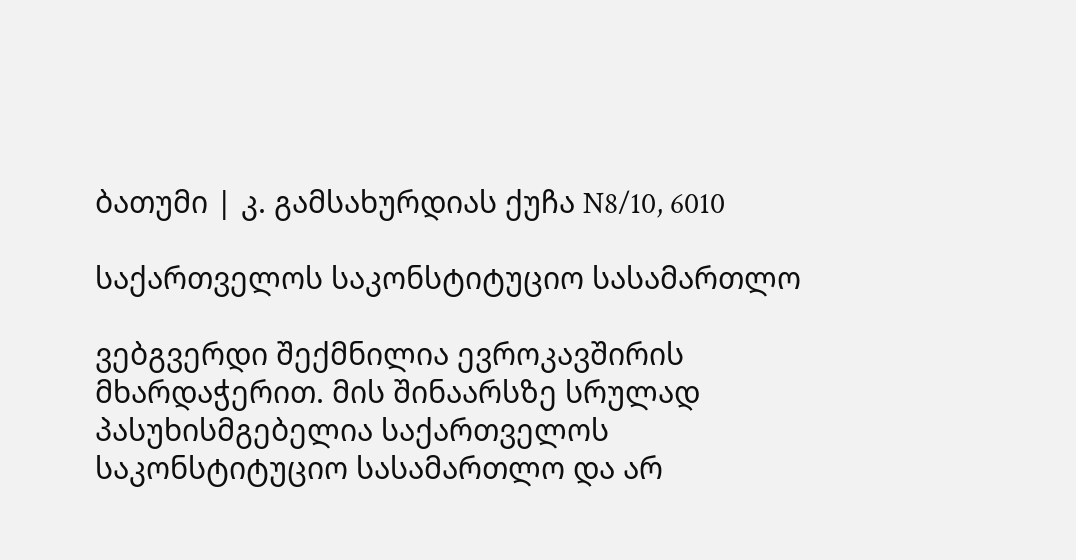ბათუმი | კ. გამსახურდიას ქუჩა N8/10, 6010

საქართველოს საკონსტიტუციო სასამართლო

ვებგვერდი შექმნილია ევროკავშირის მხარდაჭერით. მის შინაარსზე სრულად პასუხისმგებელია საქართველოს საკონსტიტუციო სასამართლო და არ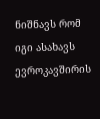ნიშნავს რომ იგი ასახავს ევროკავშირის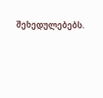შეხედულებებს.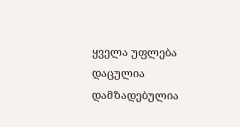ყველა უფლება დაცულია დამზადებულია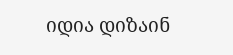იდია დიზაინ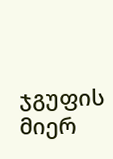ჯგუფის მიერ